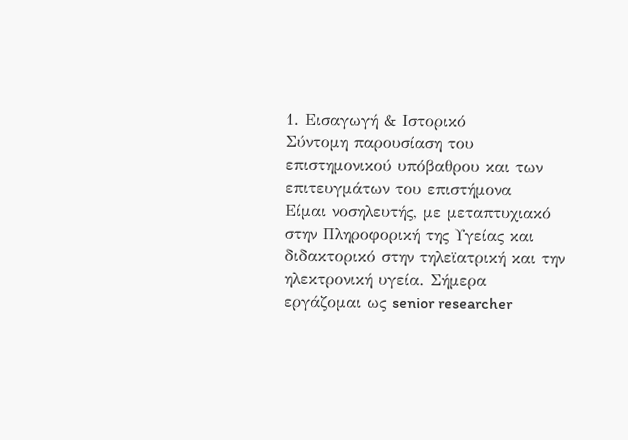1. Εισαγωγή & Ιστορικό
Σύντομη παρουσίαση του επιστημονικού υπόβαθρου και των επιτευγμάτων του επιστήμονα
Είμαι νοσηλευτής, με μεταπτυχιακό στην Πληροφορική της Υγείας και διδακτορικό στην τηλεϊατρική και την ηλεκτρονική υγεία. Σήμερα εργάζομαι ως senior researcher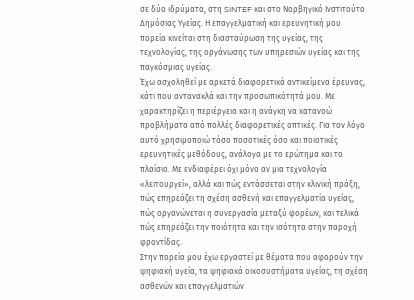σε δύο ιδρύματα, στη SINTEF και στο Νορβηγικό Ινστιτούτο Δημόσιας Υγείας. Η επαγγελματική και ερευνητική μου πορεία κινείται στη διασταύρωση της υγείας, της τεχνολογίας, της οργάνωσης των υπηρεσιών υγείας και της παγκόσμιας υγείας.
Έχω ασχοληθεί με αρκετά διαφορετικά αντικείμενα έρευνας, κάτι που αντανακλά και την προσωπικότητά μου. Με χαρακτηρίζει η περιέργεια και η ανάγκη να κατανοώ προβλήματα από πολλές διαφορετικές οπτικές. Για τον λόγο αυτό χρησιμοποιώ τόσο ποσοτικές όσο και ποιοτικές ερευνητικές μεθόδους, ανάλογα με το ερώτημα και το πλαίσιο. Με ενδιαφέρει όχι μόνο αν μια τεχνολογία «λειτουργεί», αλλά και πώς εντάσσεται στην κλινική πράξη, πώς επηρεάζει τη σχέση ασθενή και επαγγελματία υγείας, πώς οργανώνεται η συνεργασία μεταξύ φορέων, και τελικά πώς επηρεάζει την ποιότητα και την ισότητα στην παροχή φροντίδας.
Στην πορεία μου έχω εργαστεί με θέματα που αφορούν την ψηφιακή υγεία, τα ψηφιακά οικοσυστήματα υγείας, τη σχέση ασθενών και επαγγελματιών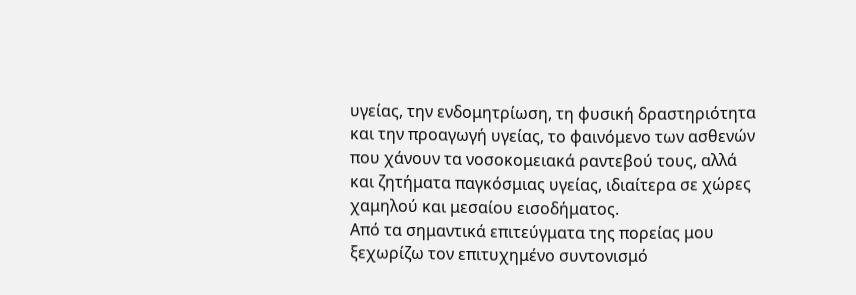υγείας, την ενδομητρίωση, τη φυσική δραστηριότητα και την προαγωγή υγείας, το φαινόμενο των ασθενών που χάνουν τα νοσοκομειακά ραντεβού τους, αλλά και ζητήματα παγκόσμιας υγείας, ιδιαίτερα σε χώρες χαμηλού και μεσαίου εισοδήματος.
Από τα σημαντικά επιτεύγματα της πορείας μου ξεχωρίζω τον επιτυχημένο συντονισμό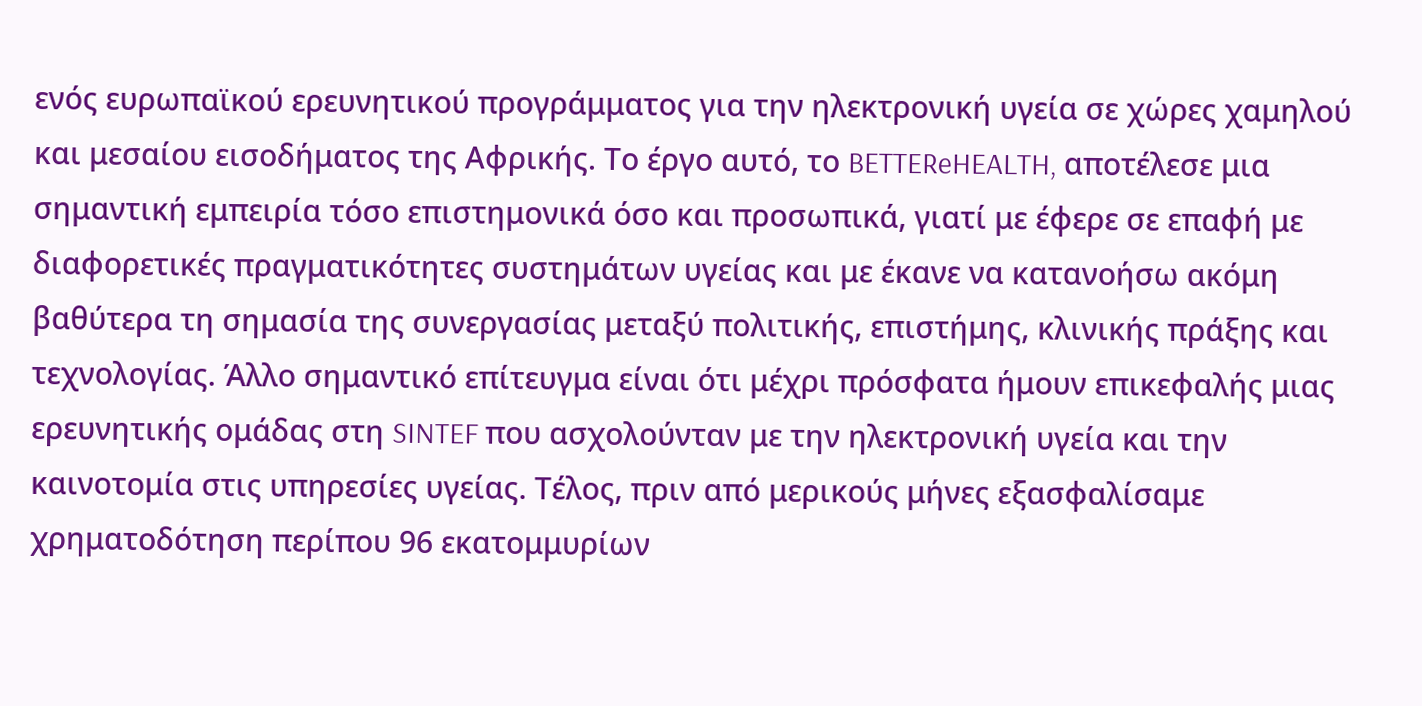ενός ευρωπαϊκού ερευνητικού προγράμματος για την ηλεκτρονική υγεία σε χώρες χαμηλού και μεσαίου εισοδήματος της Αφρικής. Το έργο αυτό, το BETTEReHEALTH, αποτέλεσε μια σημαντική εμπειρία τόσο επιστημονικά όσο και προσωπικά, γιατί με έφερε σε επαφή με διαφορετικές πραγματικότητες συστημάτων υγείας και με έκανε να κατανοήσω ακόμη βαθύτερα τη σημασία της συνεργασίας μεταξύ πολιτικής, επιστήμης, κλινικής πράξης και τεχνολογίας. Άλλο σημαντικό επίτευγμα είναι ότι μέχρι πρόσφατα ήμουν επικεφαλής μιας ερευνητικής ομάδας στη SINTEF που ασχολούνταν με την ηλεκτρονική υγεία και την καινοτομία στις υπηρεσίες υγείας. Τέλος, πριν από μερικούς μήνες εξασφαλίσαμε χρηματοδότηση περίπου 96 εκατομμυρίων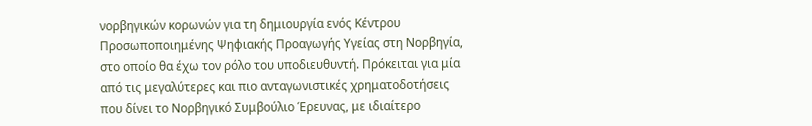νορβηγικών κορωνών για τη δημιουργία ενός Κέντρου Προσωποποιημένης Ψηφιακής Προαγωγής Υγείας στη Νορβηγία, στο οποίο θα έχω τον ρόλο του υποδιευθυντή. Πρόκειται για μία από τις μεγαλύτερες και πιο ανταγωνιστικές χρηματοδοτήσεις που δίνει το Νορβηγικό Συμβούλιο Έρευνας, με ιδιαίτερο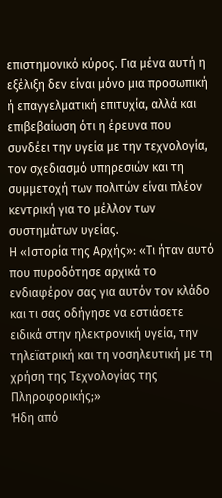επιστημονικό κύρος. Για μένα αυτή η εξέλιξη δεν είναι μόνο μια προσωπική ή επαγγελματική επιτυχία, αλλά και επιβεβαίωση ότι η έρευνα που συνδέει την υγεία με την τεχνολογία, τον σχεδιασμό υπηρεσιών και τη συμμετοχή των πολιτών είναι πλέον κεντρική για το μέλλον των συστημάτων υγείας.
Η «Ιστορία της Αρχής»: «Τι ήταν αυτό που πυροδότησε αρχικά το ενδιαφέρον σας για αυτόν τον κλάδο και τι σας οδήγησε να εστιάσετε ειδικά στην ηλεκτρονική υγεία, την τηλεϊατρική και τη νοσηλευτική με τη χρήση της Τεχνολογίας της Πληροφορικής;»
Ήδη από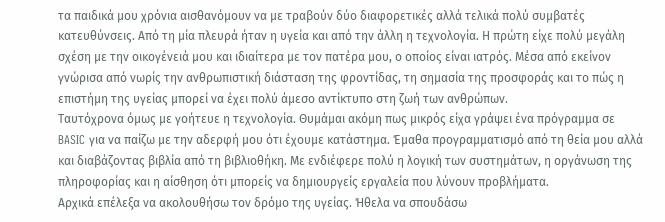τα παιδικά μου χρόνια αισθανόμουν να με τραβούν δύο διαφορετικές αλλά τελικά πολύ συμβατές κατευθύνσεις. Από τη μία πλευρά ήταν η υγεία και από την άλλη η τεχνολογία. Η πρώτη είχε πολύ μεγάλη σχέση με την οικογένειά μου και ιδιαίτερα με τον πατέρα μου, ο οποίος είναι ιατρός. Μέσα από εκείνον γνώρισα από νωρίς την ανθρωπιστική διάσταση της φροντίδας, τη σημασία της προσφοράς και το πώς η επιστήμη της υγείας μπορεί να έχει πολύ άμεσο αντίκτυπο στη ζωή των ανθρώπων.
Ταυτόχρονα όμως με γοήτευε η τεχνολογία. Θυμάμαι ακόμη πως μικρός είχα γράψει ένα πρόγραμμα σε BASIC για να παίζω με την αδερφή μου ότι έχουμε κατάστημα. Έμαθα προγραμματισμό από τη θεία μου αλλά και διαβάζοντας βιβλία από τη βιβλιοθήκη. Με ενδιέφερε πολύ η λογική των συστημάτων, η οργάνωση της πληροφορίας και η αίσθηση ότι μπορείς να δημιουργείς εργαλεία που λύνουν προβλήματα.
Αρχικά επέλεξα να ακολουθήσω τον δρόμο της υγείας. Ήθελα να σπουδάσω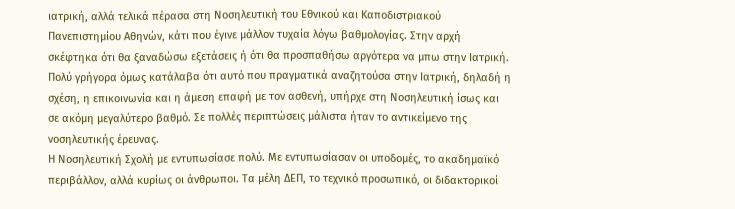ιατρική, αλλά τελικά πέρασα στη Νοσηλευτική του Εθνικού και Καποδιστριακού Πανεπιστημίου Αθηνών, κάτι που έγινε μάλλον τυχαία λόγω βαθμολογίας. Στην αρχή σκέφτηκα ότι θα ξαναδώσω εξετάσεις ή ότι θα προσπαθήσω αργότερα να μπω στην Ιατρική. Πολύ γρήγορα όμως κατάλαβα ότι αυτό που πραγματικά αναζητούσα στην Ιατρική, δηλαδή η σχέση, η επικοινωνία και η άμεση επαφή με τον ασθενή, υπήρχε στη Νοσηλευτική ίσως και σε ακόμη μεγαλύτερο βαθμό. Σε πολλές περιπτώσεις μάλιστα ήταν το αντικείμενο της νοσηλευτικής έρευνας.
Η Νοσηλευτική Σχολή με εντυπωσίασε πολύ. Με εντυπωσίασαν οι υποδομές, το ακαδημαϊκό περιβάλλον, αλλά κυρίως οι άνθρωποι. Τα μέλη ΔΕΠ, το τεχνικό προσωπικό, οι διδακτορικοί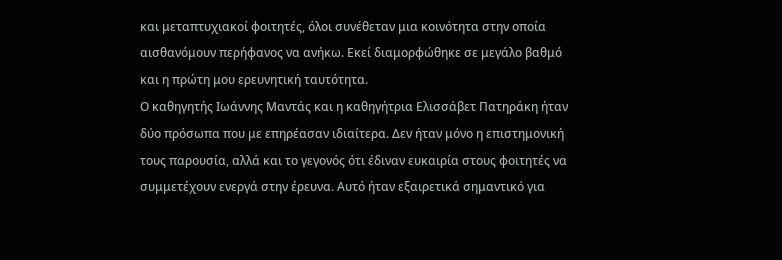και μεταπτυχιακοί φοιτητές, όλοι συνέθεταν μια κοινότητα στην οποία αισθανόμουν περήφανος να ανήκω. Εκεί διαμορφώθηκε σε μεγάλο βαθμό και η πρώτη μου ερευνητική ταυτότητα.
Ο καθηγητής Ιωάννης Μαντάς και η καθηγήτρια Ελισσάβετ Πατηράκη ήταν δύο πρόσωπα που με επηρέασαν ιδιαίτερα. Δεν ήταν μόνο η επιστημονική τους παρουσία, αλλά και το γεγονός ότι έδιναν ευκαιρία στους φοιτητές να συμμετέχουν ενεργά στην έρευνα. Αυτό ήταν εξαιρετικά σημαντικό για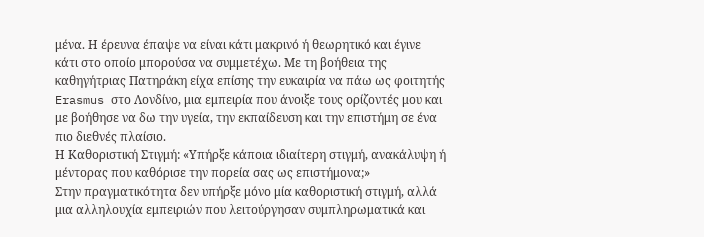μένα. Η έρευνα έπαψε να είναι κάτι μακρινό ή θεωρητικό και έγινε κάτι στο οποίο μπορούσα να συμμετέχω. Με τη βοήθεια της καθηγήτριας Πατηράκη είχα επίσης την ευκαιρία να πάω ως φοιτητής Erasmus στο Λονδίνο, μια εμπειρία που άνοιξε τους ορίζοντές μου και με βοήθησε να δω την υγεία, την εκπαίδευση και την επιστήμη σε ένα πιο διεθνές πλαίσιο.
Η Καθοριστική Στιγμή: «Υπήρξε κάποια ιδιαίτερη στιγμή, ανακάλυψη ή μέντορας που καθόρισε την πορεία σας ως επιστήμονα;»
Στην πραγματικότητα δεν υπήρξε μόνο μία καθοριστική στιγμή, αλλά μια αλληλουχία εμπειριών που λειτούργησαν συμπληρωματικά και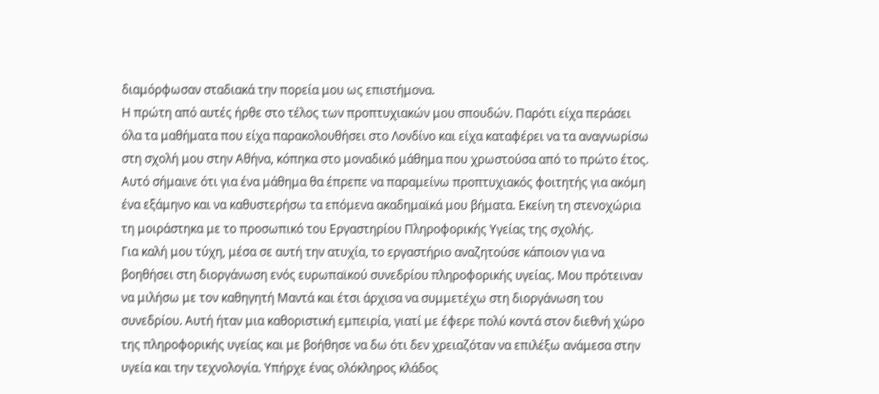διαμόρφωσαν σταδιακά την πορεία μου ως επιστήμονα.
Η πρώτη από αυτές ήρθε στο τέλος των προπτυχιακών μου σπουδών. Παρότι είχα περάσει όλα τα μαθήματα που είχα παρακολουθήσει στο Λονδίνο και είχα καταφέρει να τα αναγνωρίσω στη σχολή μου στην Αθήνα, κόπηκα στο μοναδικό μάθημα που χρωστούσα από το πρώτο έτος. Αυτό σήμαινε ότι για ένα μάθημα θα έπρεπε να παραμείνω προπτυχιακός φοιτητής για ακόμη ένα εξάμηνο και να καθυστερήσω τα επόμενα ακαδημαϊκά μου βήματα. Εκείνη τη στενοχώρια τη μοιράστηκα με το προσωπικό του Εργαστηρίου Πληροφορικής Υγείας της σχολής.
Για καλή μου τύχη, μέσα σε αυτή την ατυχία, το εργαστήριο αναζητούσε κάποιον για να βοηθήσει στη διοργάνωση ενός ευρωπαϊκού συνεδρίου πληροφορικής υγείας. Μου πρότειναν να μιλήσω με τον καθηγητή Μαντά και έτσι άρχισα να συμμετέχω στη διοργάνωση του συνεδρίου. Αυτή ήταν μια καθοριστική εμπειρία, γιατί με έφερε πολύ κοντά στον διεθνή χώρο της πληροφορικής υγείας και με βοήθησε να δω ότι δεν χρειαζόταν να επιλέξω ανάμεσα στην υγεία και την τεχνολογία. Υπήρχε ένας ολόκληρος κλάδος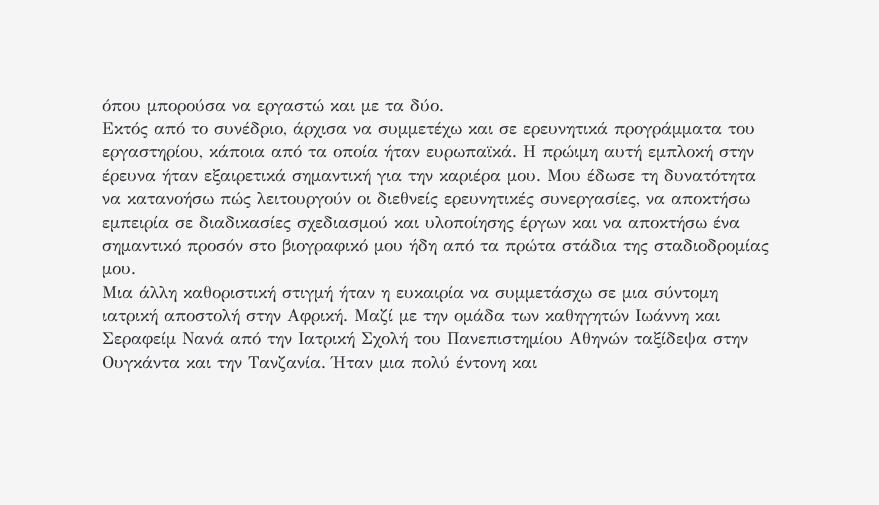όπου μπορούσα να εργαστώ και με τα δύο.
Εκτός από το συνέδριο, άρχισα να συμμετέχω και σε ερευνητικά προγράμματα του εργαστηρίου, κάποια από τα οποία ήταν ευρωπαϊκά. Η πρώιμη αυτή εμπλοκή στην έρευνα ήταν εξαιρετικά σημαντική για την καριέρα μου. Μου έδωσε τη δυνατότητα να κατανοήσω πώς λειτουργούν οι διεθνείς ερευνητικές συνεργασίες, να αποκτήσω εμπειρία σε διαδικασίες σχεδιασμού και υλοποίησης έργων και να αποκτήσω ένα σημαντικό προσόν στο βιογραφικό μου ήδη από τα πρώτα στάδια της σταδιοδρομίας μου.
Μια άλλη καθοριστική στιγμή ήταν η ευκαιρία να συμμετάσχω σε μια σύντομη ιατρική αποστολή στην Αφρική. Μαζί με την ομάδα των καθηγητών Ιωάννη και Σεραφείμ Νανά από την Ιατρική Σχολή του Πανεπιστημίου Αθηνών ταξίδεψα στην Ουγκάντα και την Τανζανία. Ήταν μια πολύ έντονη και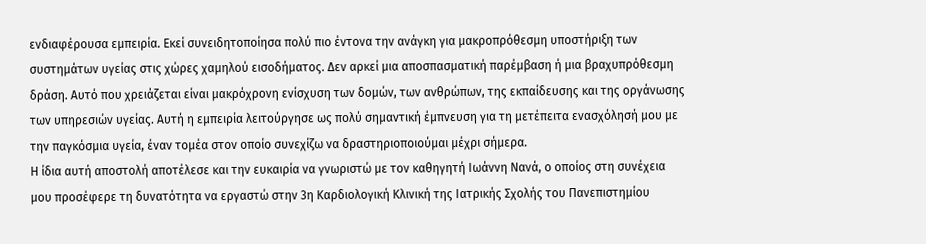ενδιαφέρουσα εμπειρία. Εκεί συνειδητοποίησα πολύ πιο έντονα την ανάγκη για μακροπρόθεσμη υποστήριξη των συστημάτων υγείας στις χώρες χαμηλού εισοδήματος. Δεν αρκεί μια αποσπασματική παρέμβαση ή μια βραχυπρόθεσμη δράση. Αυτό που χρειάζεται είναι μακρόχρονη ενίσχυση των δομών, των ανθρώπων, της εκπαίδευσης και της οργάνωσης των υπηρεσιών υγείας. Αυτή η εμπειρία λειτούργησε ως πολύ σημαντική έμπνευση για τη μετέπειτα ενασχόλησή μου με την παγκόσμια υγεία, έναν τομέα στον οποίο συνεχίζω να δραστηριοποιούμαι μέχρι σήμερα.
Η ίδια αυτή αποστολή αποτέλεσε και την ευκαιρία να γνωριστώ με τον καθηγητή Ιωάννη Νανά, ο οποίος στη συνέχεια μου προσέφερε τη δυνατότητα να εργαστώ στην 3η Καρδιολογική Κλινική της Ιατρικής Σχολής του Πανεπιστημίου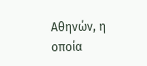Αθηνών, η οποία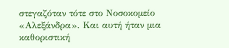στεγαζόταν τότε στο Νοσοκομείο «Αλεξάνδρα». Και αυτή ήταν μια καθοριστική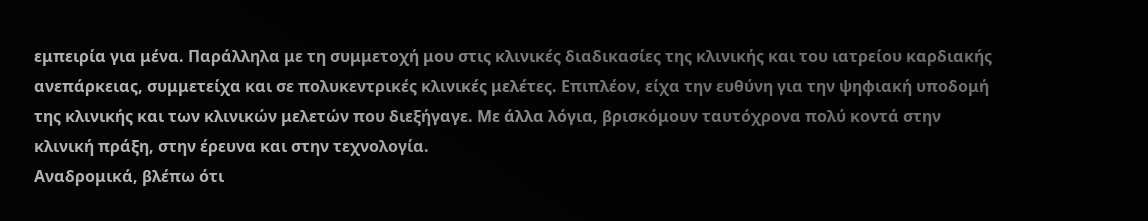εμπειρία για μένα. Παράλληλα με τη συμμετοχή μου στις κλινικές διαδικασίες της κλινικής και του ιατρείου καρδιακής ανεπάρκειας, συμμετείχα και σε πολυκεντρικές κλινικές μελέτες. Επιπλέον, είχα την ευθύνη για την ψηφιακή υποδομή της κλινικής και των κλινικών μελετών που διεξήγαγε. Με άλλα λόγια, βρισκόμουν ταυτόχρονα πολύ κοντά στην κλινική πράξη, στην έρευνα και στην τεχνολογία.
Αναδρομικά, βλέπω ότι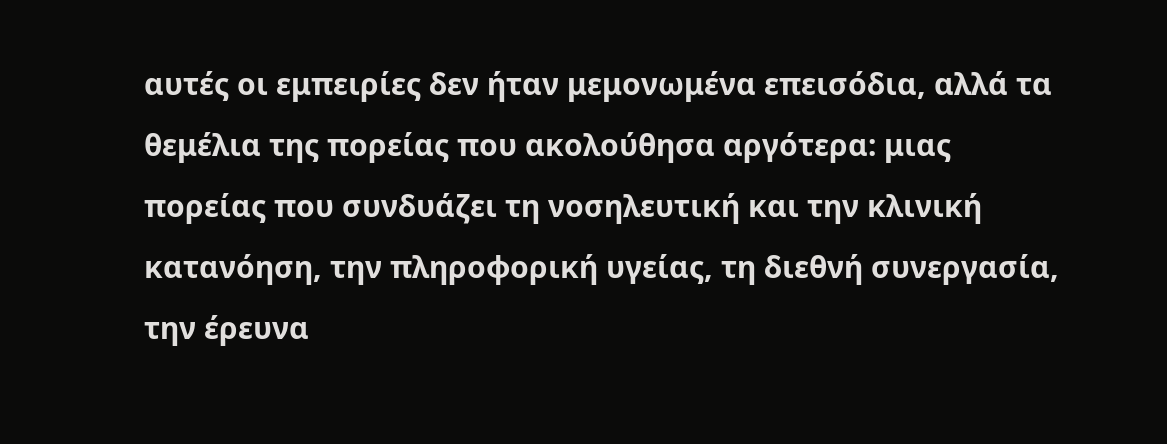αυτές οι εμπειρίες δεν ήταν μεμονωμένα επεισόδια, αλλά τα θεμέλια της πορείας που ακολούθησα αργότερα: μιας πορείας που συνδυάζει τη νοσηλευτική και την κλινική κατανόηση, την πληροφορική υγείας, τη διεθνή συνεργασία, την έρευνα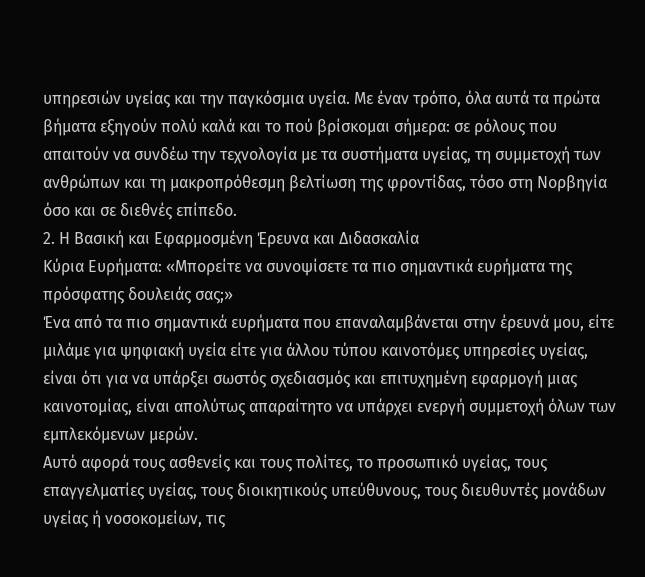υπηρεσιών υγείας και την παγκόσμια υγεία. Με έναν τρόπο, όλα αυτά τα πρώτα βήματα εξηγούν πολύ καλά και το πού βρίσκομαι σήμερα: σε ρόλους που απαιτούν να συνδέω την τεχνολογία με τα συστήματα υγείας, τη συμμετοχή των ανθρώπων και τη μακροπρόθεσμη βελτίωση της φροντίδας, τόσο στη Νορβηγία όσο και σε διεθνές επίπεδο.
2. Η Βασική και Εφαρμοσμένη Έρευνα και Διδασκαλία
Κύρια Ευρήματα: «Μπορείτε να συνοψίσετε τα πιο σημαντικά ευρήματα της πρόσφατης δουλειάς σας;»
Ένα από τα πιο σημαντικά ευρήματα που επαναλαμβάνεται στην έρευνά μου, είτε μιλάμε για ψηφιακή υγεία είτε για άλλου τύπου καινοτόμες υπηρεσίες υγείας, είναι ότι για να υπάρξει σωστός σχεδιασμός και επιτυχημένη εφαρμογή μιας καινοτομίας, είναι απολύτως απαραίτητο να υπάρχει ενεργή συμμετοχή όλων των εμπλεκόμενων μερών.
Αυτό αφορά τους ασθενείς και τους πολίτες, το προσωπικό υγείας, τους επαγγελματίες υγείας, τους διοικητικούς υπεύθυνους, τους διευθυντές μονάδων υγείας ή νοσοκομείων, τις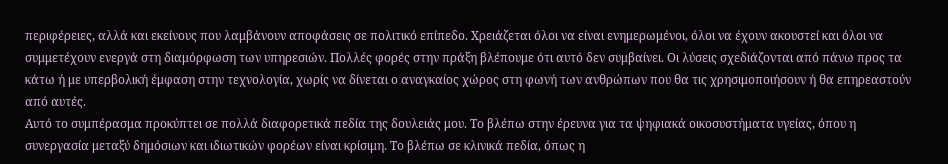περιφέρειες, αλλά και εκείνους που λαμβάνουν αποφάσεις σε πολιτικό επίπεδο. Χρειάζεται όλοι να είναι ενημερωμένοι, όλοι να έχουν ακουστεί και όλοι να συμμετέχουν ενεργά στη διαμόρφωση των υπηρεσιών. Πολλές φορές στην πράξη βλέπουμε ότι αυτό δεν συμβαίνει. Οι λύσεις σχεδιάζονται από πάνω προς τα κάτω ή με υπερβολική έμφαση στην τεχνολογία, χωρίς να δίνεται ο αναγκαίος χώρος στη φωνή των ανθρώπων που θα τις χρησιμοποιήσουν ή θα επηρεαστούν από αυτές.
Αυτό το συμπέρασμα προκύπτει σε πολλά διαφορετικά πεδία της δουλειάς μου. Το βλέπω στην έρευνα για τα ψηφιακά οικοσυστήματα υγείας, όπου η συνεργασία μεταξύ δημόσιων και ιδιωτικών φορέων είναι κρίσιμη. Το βλέπω σε κλινικά πεδία, όπως η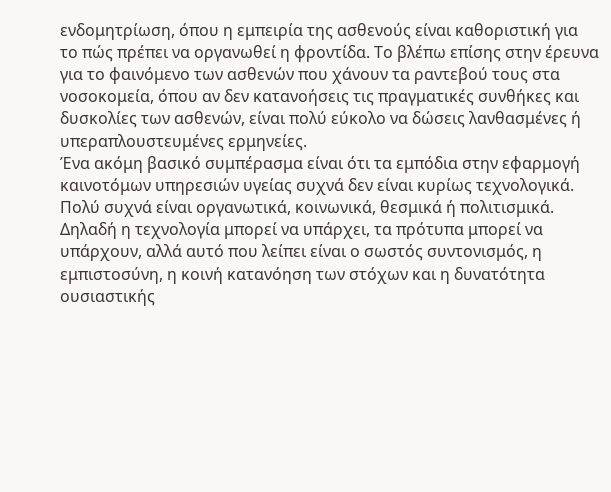ενδομητρίωση, όπου η εμπειρία της ασθενούς είναι καθοριστική για το πώς πρέπει να οργανωθεί η φροντίδα. Το βλέπω επίσης στην έρευνα για το φαινόμενο των ασθενών που χάνουν τα ραντεβού τους στα νοσοκομεία, όπου αν δεν κατανοήσεις τις πραγματικές συνθήκες και δυσκολίες των ασθενών, είναι πολύ εύκολο να δώσεις λανθασμένες ή υπεραπλουστευμένες ερμηνείες.
Ένα ακόμη βασικό συμπέρασμα είναι ότι τα εμπόδια στην εφαρμογή καινοτόμων υπηρεσιών υγείας συχνά δεν είναι κυρίως τεχνολογικά. Πολύ συχνά είναι οργανωτικά, κοινωνικά, θεσμικά ή πολιτισμικά. Δηλαδή η τεχνολογία μπορεί να υπάρχει, τα πρότυπα μπορεί να υπάρχουν, αλλά αυτό που λείπει είναι ο σωστός συντονισμός, η εμπιστοσύνη, η κοινή κατανόηση των στόχων και η δυνατότητα ουσιαστικής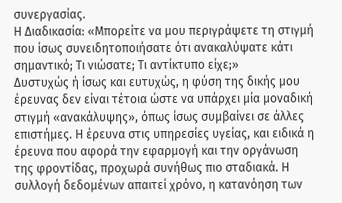συνεργασίας.
Η Διαδικασία: «Μπορείτε να μου περιγράψετε τη στιγμή που ίσως συνειδητοποιήσατε ότι ανακαλύψατε κάτι σημαντικό; Τι νιώσατε; Τι αντίκτυπο είχε;»
Δυστυχώς ή ίσως και ευτυχώς, η φύση της δικής μου έρευνας δεν είναι τέτοια ώστε να υπάρχει μία μοναδική στιγμή «ανακάλυψης», όπως ίσως συμβαίνει σε άλλες επιστήμες. Η έρευνα στις υπηρεσίες υγείας, και ειδικά η έρευνα που αφορά την εφαρμογή και την οργάνωση της φροντίδας, προχωρά συνήθως πιο σταδιακά. Η συλλογή δεδομένων απαιτεί χρόνο, η κατανόηση των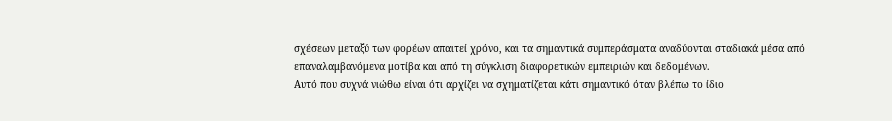σχέσεων μεταξύ των φορέων απαιτεί χρόνο, και τα σημαντικά συμπεράσματα αναδύονται σταδιακά μέσα από επαναλαμβανόμενα μοτίβα και από τη σύγκλιση διαφορετικών εμπειριών και δεδομένων.
Αυτό που συχνά νιώθω είναι ότι αρχίζει να σχηματίζεται κάτι σημαντικό όταν βλέπω το ίδιο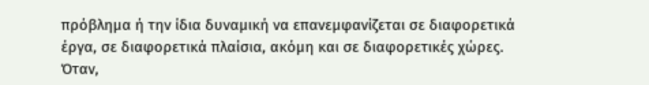πρόβλημα ή την ίδια δυναμική να επανεμφανίζεται σε διαφορετικά έργα, σε διαφορετικά πλαίσια, ακόμη και σε διαφορετικές χώρες. Όταν,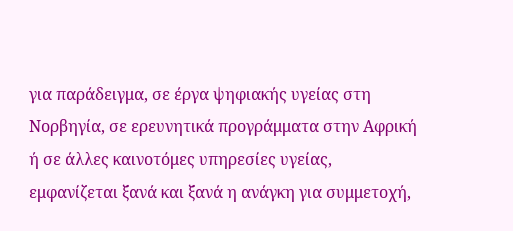για παράδειγμα, σε έργα ψηφιακής υγείας στη Νορβηγία, σε ερευνητικά προγράμματα στην Αφρική ή σε άλλες καινοτόμες υπηρεσίες υγείας, εμφανίζεται ξανά και ξανά η ανάγκη για συμμετοχή,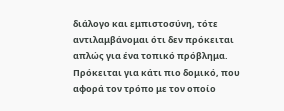διάλογο και εμπιστοσύνη, τότε αντιλαμβάνομαι ότι δεν πρόκειται απλώς για ένα τοπικό πρόβλημα. Πρόκειται για κάτι πιο δομικό, που αφορά τον τρόπο με τον οποίο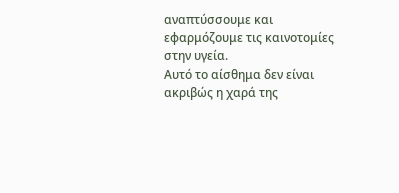αναπτύσσουμε και εφαρμόζουμε τις καινοτομίες στην υγεία.
Αυτό το αίσθημα δεν είναι ακριβώς η χαρά της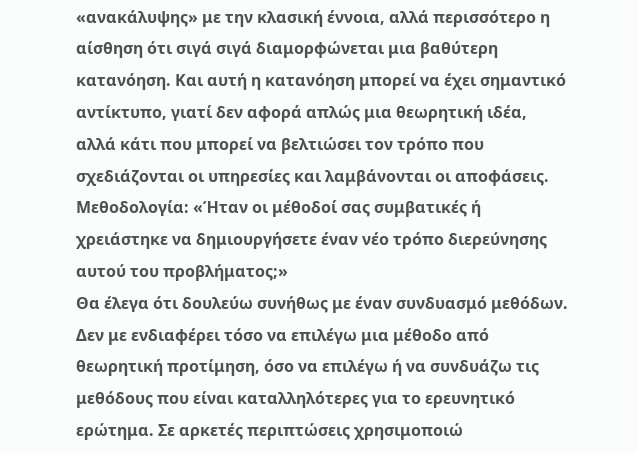«ανακάλυψης» με την κλασική έννοια, αλλά περισσότερο η αίσθηση ότι σιγά σιγά διαμορφώνεται μια βαθύτερη κατανόηση. Και αυτή η κατανόηση μπορεί να έχει σημαντικό αντίκτυπο, γιατί δεν αφορά απλώς μια θεωρητική ιδέα, αλλά κάτι που μπορεί να βελτιώσει τον τρόπο που σχεδιάζονται οι υπηρεσίες και λαμβάνονται οι αποφάσεις.
Μεθοδολογία: «Ήταν οι μέθοδοί σας συμβατικές ή χρειάστηκε να δημιουργήσετε έναν νέο τρόπο διερεύνησης αυτού του προβλήματος;»
Θα έλεγα ότι δουλεύω συνήθως με έναν συνδυασμό μεθόδων. Δεν με ενδιαφέρει τόσο να επιλέγω μια μέθοδο από θεωρητική προτίμηση, όσο να επιλέγω ή να συνδυάζω τις μεθόδους που είναι καταλληλότερες για το ερευνητικό ερώτημα. Σε αρκετές περιπτώσεις χρησιμοποιώ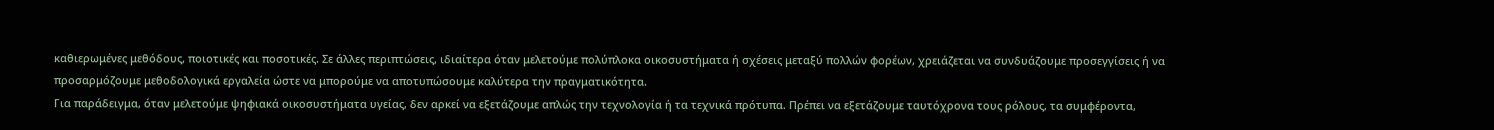καθιερωμένες μεθόδους, ποιοτικές και ποσοτικές. Σε άλλες περιπτώσεις, ιδιαίτερα όταν μελετούμε πολύπλοκα οικοσυστήματα ή σχέσεις μεταξύ πολλών φορέων, χρειάζεται να συνδυάζουμε προσεγγίσεις ή να προσαρμόζουμε μεθοδολογικά εργαλεία ώστε να μπορούμε να αποτυπώσουμε καλύτερα την πραγματικότητα.
Για παράδειγμα, όταν μελετούμε ψηφιακά οικοσυστήματα υγείας, δεν αρκεί να εξετάζουμε απλώς την τεχνολογία ή τα τεχνικά πρότυπα. Πρέπει να εξετάζουμε ταυτόχρονα τους ρόλους, τα συμφέροντα,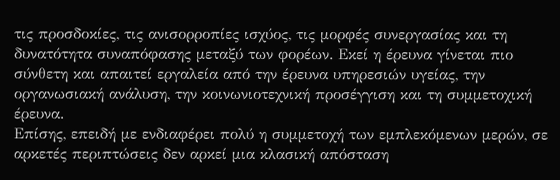τις προσδοκίες, τις ανισορροπίες ισχύος, τις μορφές συνεργασίας και τη δυνατότητα συναπόφασης μεταξύ των φορέων. Εκεί η έρευνα γίνεται πιο σύνθετη και απαιτεί εργαλεία από την έρευνα υπηρεσιών υγείας, την οργανωσιακή ανάλυση, την κοινωνιοτεχνική προσέγγιση και τη συμμετοχική έρευνα.
Επίσης, επειδή με ενδιαφέρει πολύ η συμμετοχή των εμπλεκόμενων μερών, σε αρκετές περιπτώσεις δεν αρκεί μια κλασική απόσταση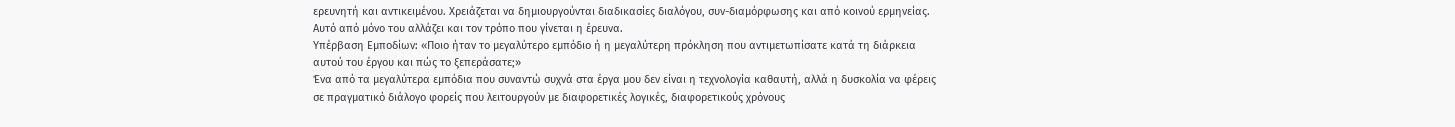ερευνητή και αντικειμένου. Χρειάζεται να δημιουργούνται διαδικασίες διαλόγου, συν-διαμόρφωσης και από κοινού ερμηνείας. Αυτό από μόνο του αλλάζει και τον τρόπο που γίνεται η έρευνα.
Υπέρβαση Εμποδίων: «Ποιο ήταν το μεγαλύτερο εμπόδιο ή η μεγαλύτερη πρόκληση που αντιμετωπίσατε κατά τη διάρκεια αυτού του έργου και πώς το ξεπεράσατε;»
Ένα από τα μεγαλύτερα εμπόδια που συναντώ συχνά στα έργα μου δεν είναι η τεχνολογία καθαυτή, αλλά η δυσκολία να φέρεις σε πραγματικό διάλογο φορείς που λειτουργούν με διαφορετικές λογικές, διαφορετικούς χρόνους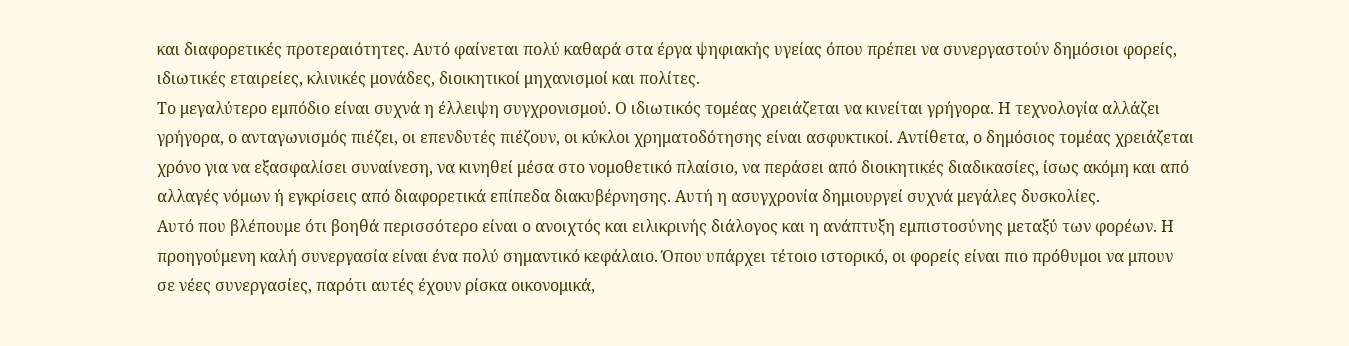και διαφορετικές προτεραιότητες. Αυτό φαίνεται πολύ καθαρά στα έργα ψηφιακής υγείας όπου πρέπει να συνεργαστούν δημόσιοι φορείς, ιδιωτικές εταιρείες, κλινικές μονάδες, διοικητικοί μηχανισμοί και πολίτες.
Το μεγαλύτερο εμπόδιο είναι συχνά η έλλειψη συγχρονισμού. Ο ιδιωτικός τομέας χρειάζεται να κινείται γρήγορα. Η τεχνολογία αλλάζει γρήγορα, ο ανταγωνισμός πιέζει, οι επενδυτές πιέζουν, οι κύκλοι χρηματοδότησης είναι ασφυκτικοί. Αντίθετα, ο δημόσιος τομέας χρειάζεται χρόνο για να εξασφαλίσει συναίνεση, να κινηθεί μέσα στο νομοθετικό πλαίσιο, να περάσει από διοικητικές διαδικασίες, ίσως ακόμη και από αλλαγές νόμων ή εγκρίσεις από διαφορετικά επίπεδα διακυβέρνησης. Αυτή η ασυγχρονία δημιουργεί συχνά μεγάλες δυσκολίες.
Αυτό που βλέπουμε ότι βοηθά περισσότερο είναι ο ανοιχτός και ειλικρινής διάλογος και η ανάπτυξη εμπιστοσύνης μεταξύ των φορέων. Η προηγούμενη καλή συνεργασία είναι ένα πολύ σημαντικό κεφάλαιο. Όπου υπάρχει τέτοιο ιστορικό, οι φορείς είναι πιο πρόθυμοι να μπουν σε νέες συνεργασίες, παρότι αυτές έχουν ρίσκα οικονομικά,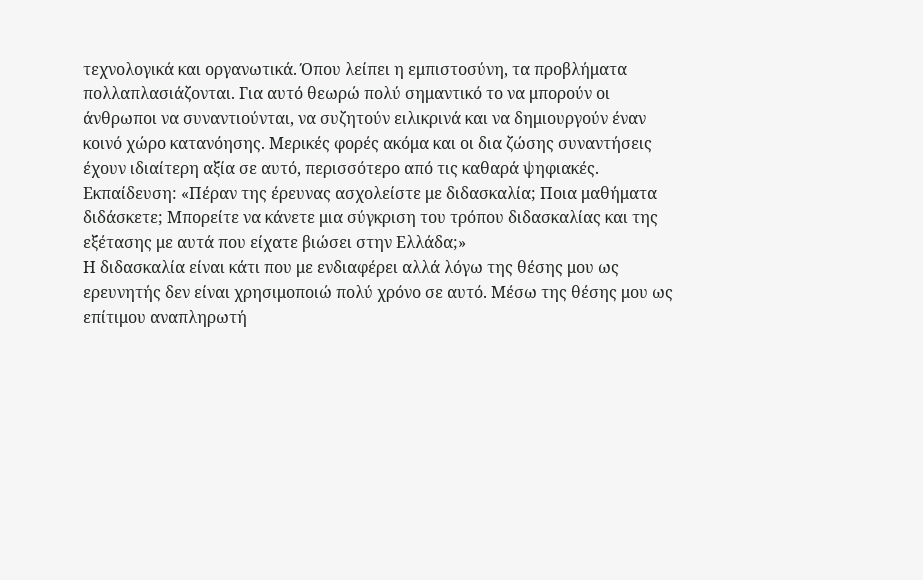τεχνολογικά και οργανωτικά. Όπου λείπει η εμπιστοσύνη, τα προβλήματα πολλαπλασιάζονται. Για αυτό θεωρώ πολύ σημαντικό το να μπορούν οι άνθρωποι να συναντιούνται, να συζητούν ειλικρινά και να δημιουργούν έναν κοινό χώρο κατανόησης. Μερικές φορές ακόμα και οι δια ζώσης συναντήσεις έχουν ιδιαίτερη αξία σε αυτό, περισσότερο από τις καθαρά ψηφιακές.
Εκπαίδευση: «Πέραν της έρευνας ασχολείστε με διδασκαλία; Ποια μαθήματα διδάσκετε; Μπορείτε να κάνετε μια σύγκριση του τρόπου διδασκαλίας και της εξέτασης με αυτά που είχατε βιώσει στην Ελλάδα;»
Η διδασκαλία είναι κάτι που με ενδιαφέρει αλλά λόγω της θέσης μου ως ερευνητής δεν είναι χρησιμοποιώ πολύ χρόνο σε αυτό. Μέσω της θέσης μου ως επίτιμου αναπληρωτή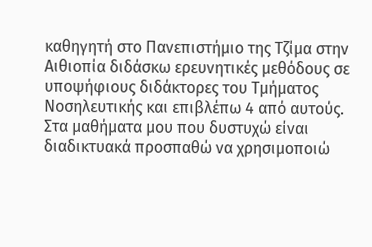καθηγητή στο Πανεπιστήμιο της Τζίμα στην Αιθιοπία διδάσκω ερευνητικές μεθόδους σε υποψήφιους διδάκτορες του Τμήματος Νοσηλευτικής και επιβλέπω 4 από αυτούς. Στα μαθήματα μου που δυστυχώ είναι διαδικτυακά προσπαθώ να χρησιμοποιώ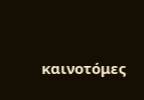καινοτόμες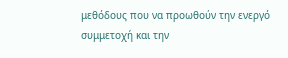μεθόδους που να προωθούν την ενεργό συμμετοχή και την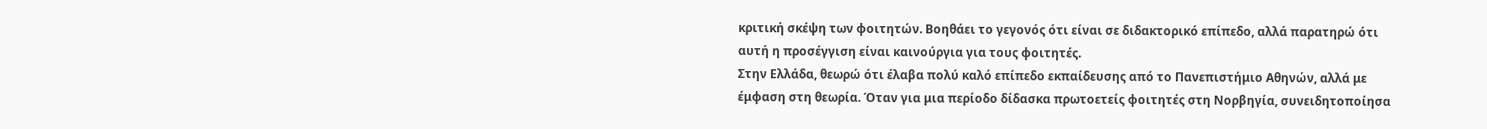κριτική σκέψη των φοιτητών. Βοηθάει το γεγονός ότι είναι σε διδακτορικό επίπεδο, αλλά παρατηρώ ότι αυτή η προσέγγιση είναι καινούργια για τους φοιτητές.
Στην Ελλάδα, θεωρώ ότι έλαβα πολύ καλό επίπεδο εκπαίδευσης από το Πανεπιστήμιο Αθηνών, αλλά με έμφαση στη θεωρία. Όταν για μια περίοδο δίδασκα πρωτοετείς φοιτητές στη Νορβηγία, συνειδητοποίησα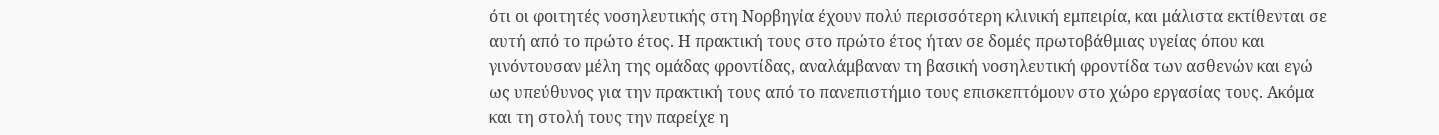ότι οι φοιτητές νοσηλευτικής στη Νορβηγία έχουν πολύ περισσότερη κλινική εμπειρία, και μάλιστα εκτίθενται σε αυτή από το πρώτο έτος. Η πρακτική τους στο πρώτο έτος ήταν σε δομές πρωτοβάθμιας υγείας όπου και γινόντουσαν μέλη της ομάδας φροντίδας, αναλάμβαναν τη βασική νοσηλευτική φροντίδα των ασθενών και εγώ ως υπεύθυνος για την πρακτική τους από το πανεπιστήμιο τους επισκεπτόμουν στο χώρο εργασίας τους. Ακόμα και τη στολή τους την παρείχε η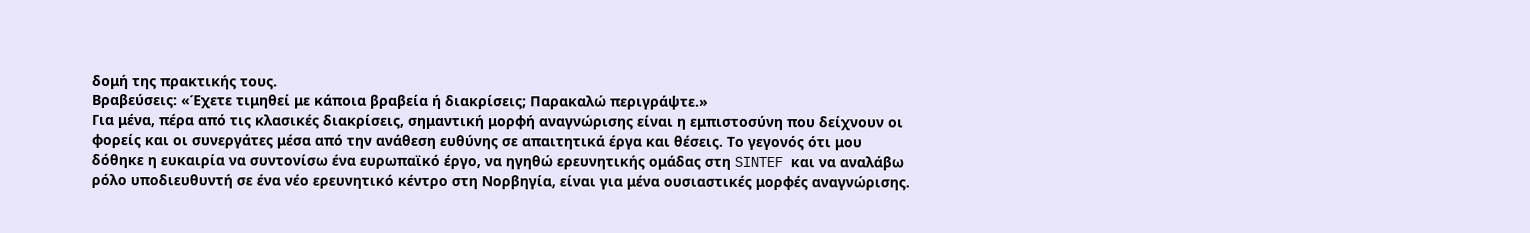δομή της πρακτικής τους.
Βραβεύσεις: «Έχετε τιμηθεί με κάποια βραβεία ή διακρίσεις; Παρακαλώ περιγράψτε.»
Για μένα, πέρα από τις κλασικές διακρίσεις, σημαντική μορφή αναγνώρισης είναι η εμπιστοσύνη που δείχνουν οι φορείς και οι συνεργάτες μέσα από την ανάθεση ευθύνης σε απαιτητικά έργα και θέσεις. Το γεγονός ότι μου δόθηκε η ευκαιρία να συντονίσω ένα ευρωπαϊκό έργο, να ηγηθώ ερευνητικής ομάδας στη SINTEF και να αναλάβω ρόλο υποδιευθυντή σε ένα νέο ερευνητικό κέντρο στη Νορβηγία, είναι για μένα ουσιαστικές μορφές αναγνώρισης.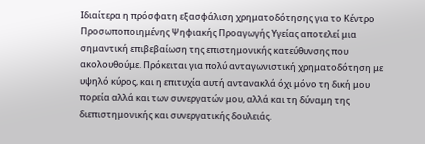Ιδιαίτερα η πρόσφατη εξασφάλιση χρηματοδότησης για το Κέντρο Προσωποποιημένης Ψηφιακής Προαγωγής Υγείας αποτελεί μια σημαντική επιβεβαίωση της επιστημονικής κατεύθυνσης που ακολουθούμε. Πρόκειται για πολύ ανταγωνιστική χρηματοδότηση με υψηλό κύρος, και η επιτυχία αυτή αντανακλά όχι μόνο τη δική μου πορεία αλλά και των συνεργατών μου, αλλά και τη δύναμη της διεπιστημονικής και συνεργατικής δουλειάς.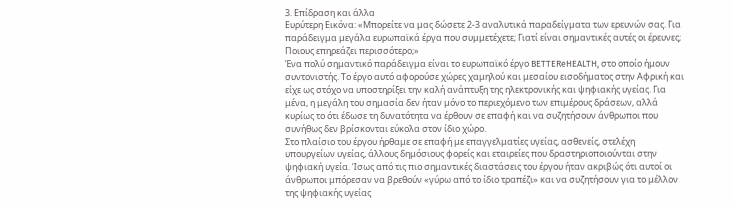3. Επίδραση και άλλα
Ευρύτερη Εικόνα: «Μπορείτε να μας δώσετε 2-3 αναλυτικά παραδείγματα των ερευνών σας. Για παράδειγμα μεγάλα ευρωπαϊκά έργα που συμμετέχετε; Γιατί είναι σημαντικές αυτές οι έρευνες; Ποιους επηρεάζει περισσότερο;»
Ένα πολύ σημαντικό παράδειγμα είναι το ευρωπαϊκό έργο BETTEReHEALTH, στο οποίο ήμουν συντονιστής. Το έργο αυτό αφορούσε χώρες χαμηλού και μεσαίου εισοδήματος στην Αφρική και είχε ως στόχο να υποστηρίξει την καλή ανάπτυξη της ηλεκτρονικής και ψηφιακής υγείας. Για μένα, η μεγάλη του σημασία δεν ήταν μόνο το περιεχόμενο των επιμέρους δράσεων, αλλά κυρίως το ότι έδωσε τη δυνατότητα να έρθουν σε επαφή και να συζητήσουν άνθρωποι που συνήθως δεν βρίσκονται εύκολα στον ίδιο χώρο.
Στο πλαίσιο του έργου ήρθαμε σε επαφή με επαγγελματίες υγείας, ασθενείς, στελέχη υπουργείων υγείας, άλλους δημόσιους φορείς και εταιρείες που δραστηριοποιούνται στην ψηφιακή υγεία. Ίσως από τις πιο σημαντικές διαστάσεις του έργου ήταν ακριβώς ότι αυτοί οι άνθρωποι μπόρεσαν να βρεθούν «γύρω από το ίδιο τραπέζι» και να συζητήσουν για το μέλλον της ψηφιακής υγείας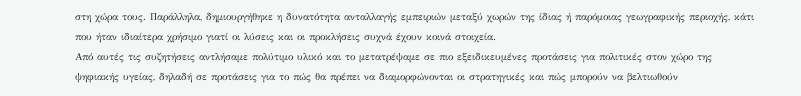στη χώρα τους. Παράλληλα, δημιουργήθηκε η δυνατότητα ανταλλαγής εμπειριών μεταξύ χωρών της ίδιας ή παρόμοιας γεωγραφικής περιοχής, κάτι που ήταν ιδιαίτερα χρήσιμο γιατί οι λύσεις και οι προκλήσεις συχνά έχουν κοινά στοιχεία.
Από αυτές τις συζητήσεις αντλήσαμε πολύτιμο υλικό και το μετατρέψαμε σε πιο εξειδικευμένες προτάσεις για πολιτικές στον χώρο της ψηφιακής υγείας, δηλαδή σε προτάσεις για το πώς θα πρέπει να διαμορφώνονται οι στρατηγικές και πώς μπορούν να βελτιωθούν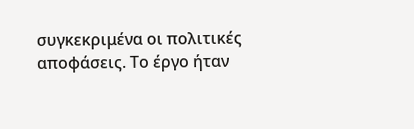συγκεκριμένα οι πολιτικές αποφάσεις. Το έργο ήταν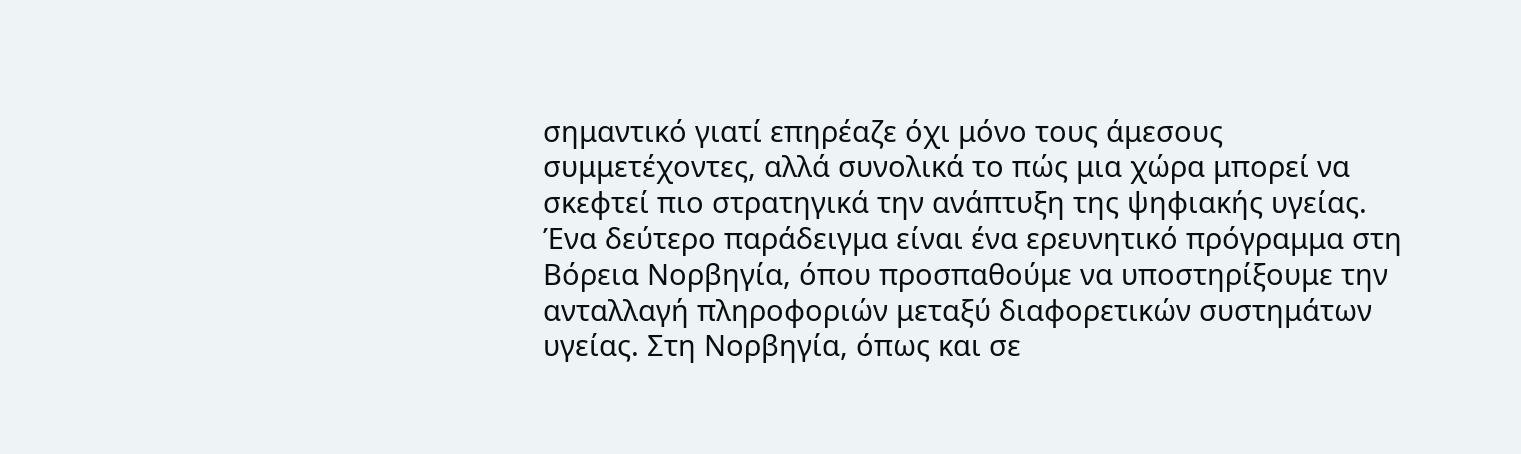σημαντικό γιατί επηρέαζε όχι μόνο τους άμεσους συμμετέχοντες, αλλά συνολικά το πώς μια χώρα μπορεί να σκεφτεί πιο στρατηγικά την ανάπτυξη της ψηφιακής υγείας.
Ένα δεύτερο παράδειγμα είναι ένα ερευνητικό πρόγραμμα στη Βόρεια Νορβηγία, όπου προσπαθούμε να υποστηρίξουμε την ανταλλαγή πληροφοριών μεταξύ διαφορετικών συστημάτων υγείας. Στη Νορβηγία, όπως και σε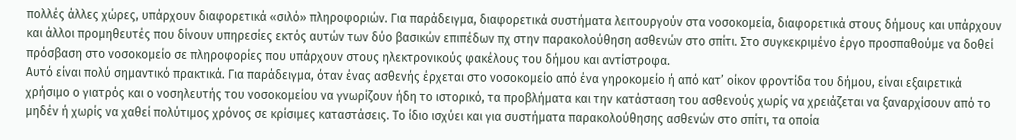πολλές άλλες χώρες, υπάρχουν διαφορετικά «σιλό» πληροφοριών. Για παράδειγμα, διαφορετικά συστήματα λειτουργούν στα νοσοκομεία, διαφορετικά στους δήμους και υπάρχουν και άλλοι προμηθευτές που δίνουν υπηρεσίες εκτός αυτών των δύο βασικών επιπέδων πχ στην παρακολούθηση ασθενών στο σπίτι. Στο συγκεκριμένο έργο προσπαθούμε να δοθεί πρόσβαση στο νοσοκομείο σε πληροφορίες που υπάρχουν στους ηλεκτρονικούς φακέλους του δήμου και αντίστροφα.
Αυτό είναι πολύ σημαντικό πρακτικά. Για παράδειγμα, όταν ένας ασθενής έρχεται στο νοσοκομείο από ένα γηροκομείο ή από κατ’ οίκον φροντίδα του δήμου, είναι εξαιρετικά χρήσιμο ο γιατρός και ο νοσηλευτής του νοσοκομείου να γνωρίζουν ήδη το ιστορικό, τα προβλήματα και την κατάσταση του ασθενούς χωρίς να χρειάζεται να ξαναρχίσουν από το μηδέν ή χωρίς να χαθεί πολύτιμος χρόνος σε κρίσιμες καταστάσεις. Το ίδιο ισχύει και για συστήματα παρακολούθησης ασθενών στο σπίτι, τα οποία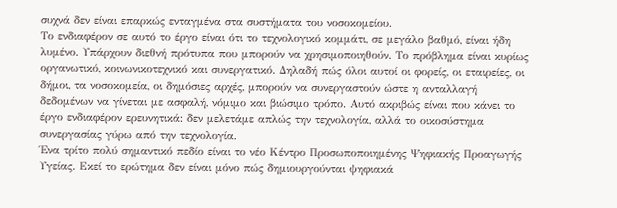συχνά δεν είναι επαρκώς ενταγμένα στα συστήματα του νοσοκομείου.
Το ενδιαφέρον σε αυτό το έργο είναι ότι το τεχνολογικό κομμάτι, σε μεγάλο βαθμό, είναι ήδη λυμένο. Υπάρχουν διεθνή πρότυπα που μπορούν να χρησιμοποιηθούν. Το πρόβλημα είναι κυρίως οργανωτικό, κοινωνικοτεχνικό και συνεργατικό. Δηλαδή πώς όλοι αυτοί οι φορείς, οι εταιρείες, οι δήμοι, τα νοσοκομεία, οι δημόσιες αρχές, μπορούν να συνεργαστούν ώστε η ανταλλαγή δεδομένων να γίνεται με ασφαλή, νόμιμο και βιώσιμο τρόπο. Αυτό ακριβώς είναι που κάνει το έργο ενδιαφέρον ερευνητικά: δεν μελετάμε απλώς την τεχνολογία, αλλά το οικοσύστημα συνεργασίας γύρω από την τεχνολογία.
Ένα τρίτο πολύ σημαντικό πεδίο είναι το νέο Κέντρο Προσωποποιημένης Ψηφιακής Προαγωγής Υγείας. Εκεί το ερώτημα δεν είναι μόνο πώς δημιουργούνται ψηφιακά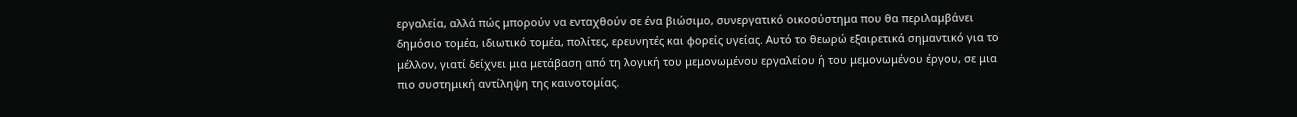εργαλεία, αλλά πώς μπορούν να ενταχθούν σε ένα βιώσιμο, συνεργατικό οικοσύστημα που θα περιλαμβάνει δημόσιο τομέα, ιδιωτικό τομέα, πολίτες, ερευνητές και φορείς υγείας. Αυτό το θεωρώ εξαιρετικά σημαντικό για το μέλλον, γιατί δείχνει μια μετάβαση από τη λογική του μεμονωμένου εργαλείου ή του μεμονωμένου έργου, σε μια πιο συστημική αντίληψη της καινοτομίας.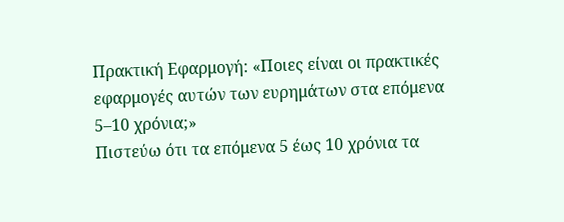Πρακτική Εφαρμογή: «Ποιες είναι οι πρακτικές εφαρμογές αυτών των ευρημάτων στα επόμενα 5–10 χρόνια;»
Πιστεύω ότι τα επόμενα 5 έως 10 χρόνια τα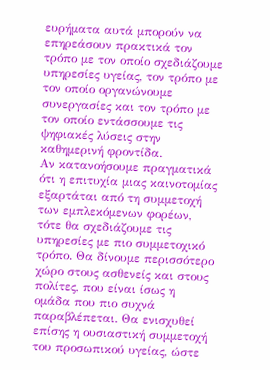ευρήματα αυτά μπορούν να επηρεάσουν πρακτικά τον τρόπο με τον οποίο σχεδιάζουμε υπηρεσίες υγείας, τον τρόπο με τον οποίο οργανώνουμε συνεργασίες και τον τρόπο με τον οποίο εντάσσουμε τις ψηφιακές λύσεις στην καθημερινή φροντίδα.
Αν κατανοήσουμε πραγματικά ότι η επιτυχία μιας καινοτομίας εξαρτάται από τη συμμετοχή των εμπλεκόμενων φορέων, τότε θα σχεδιάζουμε τις υπηρεσίες με πιο συμμετοχικό τρόπο. Θα δίνουμε περισσότερο χώρο στους ασθενείς και στους πολίτες, που είναι ίσως η ομάδα που πιο συχνά παραβλέπεται. Θα ενισχυθεί επίσης η ουσιαστική συμμετοχή του προσωπικού υγείας, ώστε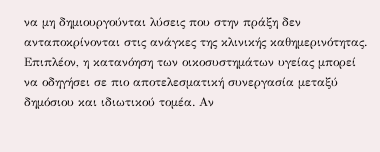να μη δημιουργούνται λύσεις που στην πράξη δεν ανταποκρίνονται στις ανάγκες της κλινικής καθημερινότητας.
Επιπλέον, η κατανόηση των οικοσυστημάτων υγείας μπορεί να οδηγήσει σε πιο αποτελεσματική συνεργασία μεταξύ δημόσιου και ιδιωτικού τομέα. Αν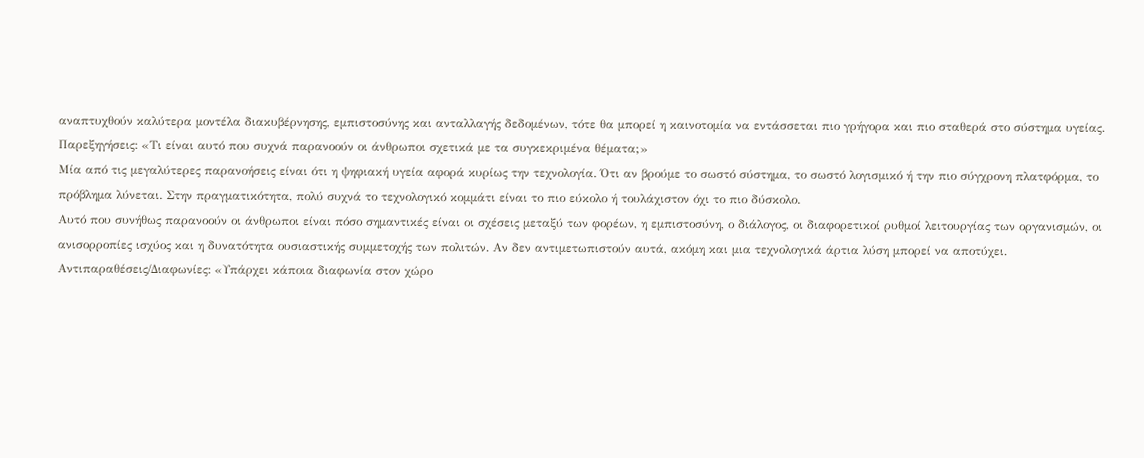αναπτυχθούν καλύτερα μοντέλα διακυβέρνησης, εμπιστοσύνης και ανταλλαγής δεδομένων, τότε θα μπορεί η καινοτομία να εντάσσεται πιο γρήγορα και πιο σταθερά στο σύστημα υγείας.
Παρεξηγήσεις: «Τι είναι αυτό που συχνά παρανοούν οι άνθρωποι σχετικά με τα συγκεκριμένα θέματα;»
Μία από τις μεγαλύτερες παρανοήσεις είναι ότι η ψηφιακή υγεία αφορά κυρίως την τεχνολογία. Ότι αν βρούμε το σωστό σύστημα, το σωστό λογισμικό ή την πιο σύγχρονη πλατφόρμα, το πρόβλημα λύνεται. Στην πραγματικότητα, πολύ συχνά το τεχνολογικό κομμάτι είναι το πιο εύκολο ή τουλάχιστον όχι το πιο δύσκολο.
Αυτό που συνήθως παρανοούν οι άνθρωποι είναι πόσο σημαντικές είναι οι σχέσεις μεταξύ των φορέων, η εμπιστοσύνη, ο διάλογος, οι διαφορετικοί ρυθμοί λειτουργίας των οργανισμών, οι ανισορροπίες ισχύος και η δυνατότητα ουσιαστικής συμμετοχής των πολιτών. Αν δεν αντιμετωπιστούν αυτά, ακόμη και μια τεχνολογικά άρτια λύση μπορεί να αποτύχει.
Αντιπαραθέσεις/Διαφωνίες: «Υπάρχει κάποια διαφωνία στον χώρο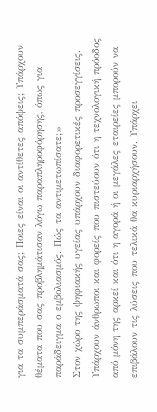για τα συμπεράσματά σας; Ποιες είναι οι αντίθετες απόψεις; Υπάρχουν θέματα που σας προβλημάτισαν λόγω παραπληροφόρησης, όπως για παράδειγμα ο εμβολιασμός. Πώς τα αντιμετωπίσατε;»
Στον χώρο της ψηφιακής υγείας υπάρχουν διαφορετικές προσεγγίσεις. Υπάρχουν άνθρωποι και φορείς που πιστεύουν ότι η τεχνολογική πρόοδος από μόνη της αρκεί και ότι η αγορά ή οι μεγάλες εταιρείες μπορούν να επιβάλουν τις λύσεις που τελικά θα κυριαρχήσουν. Υπάρχει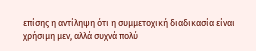επίσης η αντίληψη ότι η συμμετοχική διαδικασία είναι χρήσιμη μεν, αλλά συχνά πολύ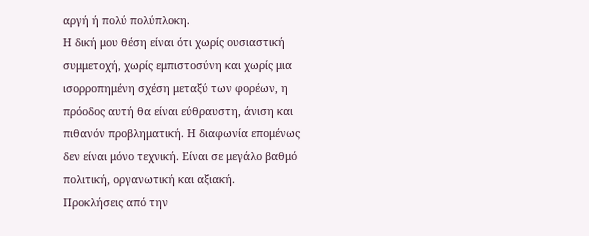αργή ή πολύ πολύπλοκη.
Η δική μου θέση είναι ότι χωρίς ουσιαστική συμμετοχή, χωρίς εμπιστοσύνη και χωρίς μια ισορροπημένη σχέση μεταξύ των φορέων, η πρόοδος αυτή θα είναι εύθραυστη, άνιση και πιθανόν προβληματική. Η διαφωνία επομένως δεν είναι μόνο τεχνική. Είναι σε μεγάλο βαθμό πολιτική, οργανωτική και αξιακή.
Προκλήσεις από την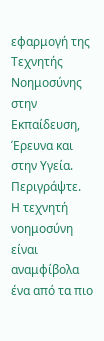εφαρμογή της Τεχνητής Νοημοσύνης στην Εκπαίδευση, Έρευνα και στην Υγεία. Περιγράψτε.
Η τεχνητή νοημοσύνη είναι αναμφίβολα ένα από τα πιο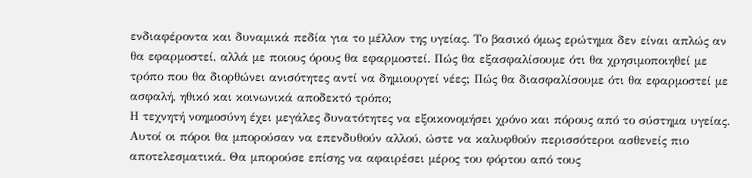ενδιαφέροντα και δυναμικά πεδία για το μέλλον της υγείας. Το βασικό όμως ερώτημα δεν είναι απλώς αν θα εφαρμοστεί, αλλά με ποιους όρους θα εφαρμοστεί. Πώς θα εξασφαλίσουμε ότι θα χρησιμοποιηθεί με τρόπο που θα διορθώνει ανισότητες αντί να δημιουργεί νέες; Πώς θα διασφαλίσουμε ότι θα εφαρμοστεί με ασφαλή, ηθικό και κοινωνικά αποδεκτό τρόπο;
Η τεχνητή νοημοσύνη έχει μεγάλες δυνατότητες να εξοικονομήσει χρόνο και πόρους από το σύστημα υγείας. Αυτοί οι πόροι θα μπορούσαν να επενδυθούν αλλού, ώστε να καλυφθούν περισσότεροι ασθενείς πιο αποτελεσματικά. Θα μπορούσε επίσης να αφαιρέσει μέρος του φόρτου από τους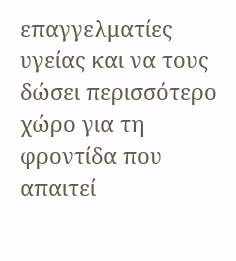επαγγελματίες υγείας και να τους δώσει περισσότερο χώρο για τη φροντίδα που απαιτεί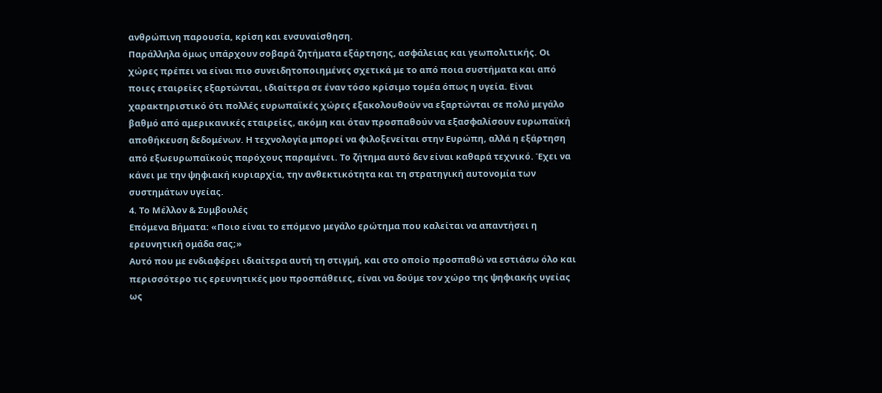ανθρώπινη παρουσία, κρίση και ενσυναίσθηση.
Παράλληλα όμως υπάρχουν σοβαρά ζητήματα εξάρτησης, ασφάλειας και γεωπολιτικής. Οι χώρες πρέπει να είναι πιο συνειδητοποιημένες σχετικά με το από ποια συστήματα και από ποιες εταιρείες εξαρτώνται, ιδιαίτερα σε έναν τόσο κρίσιμο τομέα όπως η υγεία. Είναι χαρακτηριστικό ότι πολλές ευρωπαϊκές χώρες εξακολουθούν να εξαρτώνται σε πολύ μεγάλο βαθμό από αμερικανικές εταιρείες, ακόμη και όταν προσπαθούν να εξασφαλίσουν ευρωπαϊκή αποθήκευση δεδομένων. Η τεχνολογία μπορεί να φιλοξενείται στην Ευρώπη, αλλά η εξάρτηση από εξωευρωπαϊκούς παρόχους παραμένει. Το ζήτημα αυτό δεν είναι καθαρά τεχνικό. Έχει να κάνει με την ψηφιακή κυριαρχία, την ανθεκτικότητα και τη στρατηγική αυτονομία των συστημάτων υγείας.
4. Το Μέλλον & Συμβουλές
Επόμενα Βήματα: «Ποιο είναι το επόμενο μεγάλο ερώτημα που καλείται να απαντήσει η ερευνητική ομάδα σας;»
Αυτό που με ενδιαφέρει ιδιαίτερα αυτή τη στιγμή, και στο οποίο προσπαθώ να εστιάσω όλο και περισσότερο τις ερευνητικές μου προσπάθειες, είναι να δούμε τον χώρο της ψηφιακής υγείας ως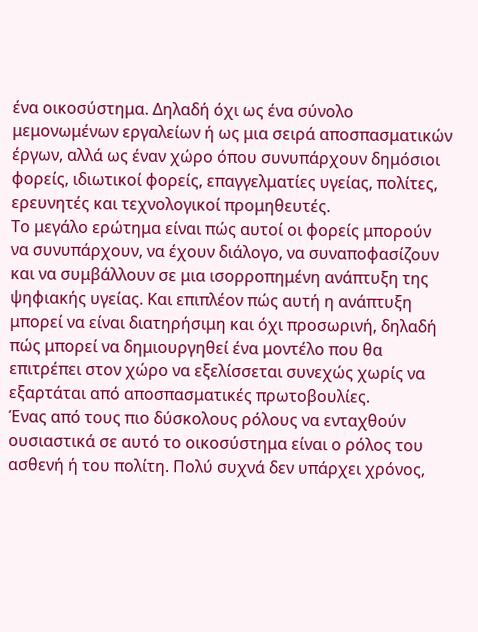ένα οικοσύστημα. Δηλαδή όχι ως ένα σύνολο μεμονωμένων εργαλείων ή ως μια σειρά αποσπασματικών έργων, αλλά ως έναν χώρο όπου συνυπάρχουν δημόσιοι φορείς, ιδιωτικοί φορείς, επαγγελματίες υγείας, πολίτες, ερευνητές και τεχνολογικοί προμηθευτές.
Το μεγάλο ερώτημα είναι πώς αυτοί οι φορείς μπορούν να συνυπάρχουν, να έχουν διάλογο, να συναποφασίζουν και να συμβάλλουν σε μια ισορροπημένη ανάπτυξη της ψηφιακής υγείας. Και επιπλέον πώς αυτή η ανάπτυξη μπορεί να είναι διατηρήσιμη και όχι προσωρινή, δηλαδή πώς μπορεί να δημιουργηθεί ένα μοντέλο που θα επιτρέπει στον χώρο να εξελίσσεται συνεχώς χωρίς να εξαρτάται από αποσπασματικές πρωτοβουλίες.
Ένας από τους πιο δύσκολους ρόλους να ενταχθούν ουσιαστικά σε αυτό το οικοσύστημα είναι ο ρόλος του ασθενή ή του πολίτη. Πολύ συχνά δεν υπάρχει χρόνος,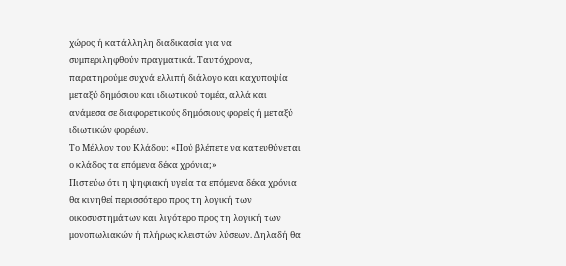χώρος ή κατάλληλη διαδικασία για να συμπεριληφθούν πραγματικά. Ταυτόχρονα, παρατηρούμε συχνά ελλιπή διάλογο και καχυποψία μεταξύ δημόσιου και ιδιωτικού τομέα, αλλά και ανάμεσα σε διαφορετικούς δημόσιους φορείς ή μεταξύ ιδιωτικών φορέων.
Το Μέλλον του Κλάδου: «Πού βλέπετε να κατευθύνεται ο κλάδος τα επόμενα δέκα χρόνια;»
Πιστεύω ότι η ψηφιακή υγεία τα επόμενα δέκα χρόνια θα κινηθεί περισσότερο προς τη λογική των οικοσυστημάτων και λιγότερο προς τη λογική των μονοπωλιακών ή πλήρως κλειστών λύσεων. Δηλαδή θα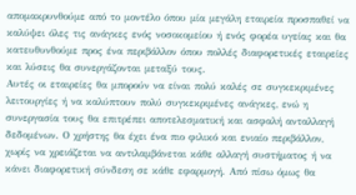απομακρυνθούμε από το μοντέλο όπου μία μεγάλη εταιρεία προσπαθεί να καλύψει όλες τις ανάγκες ενός νοσοκομείου ή ενός φορέα υγείας και θα κατευθυνθούμε προς ένα περιβάλλον όπου πολλές διαφορετικές εταιρείες και λύσεις θα συνεργάζονται μεταξύ τους.
Αυτές οι εταιρείες θα μπορούν να είναι πολύ καλές σε συγκεκριμένες λειτουργίες ή να καλύπτουν πολύ συγκεκριμένες ανάγκες, ενώ η συνεργασία τους θα επιτρέπει αποτελεσματική και ασφαλή ανταλλαγή δεδομένων. Ο χρήστης θα έχει ένα πιο φιλικό και ενιαίο περιβάλλον, χωρίς να χρειάζεται να αντιλαμβάνεται κάθε αλλαγή συστήματος ή να κάνει διαφορετική σύνδεση σε κάθε εφαρμογή. Από πίσω όμως θα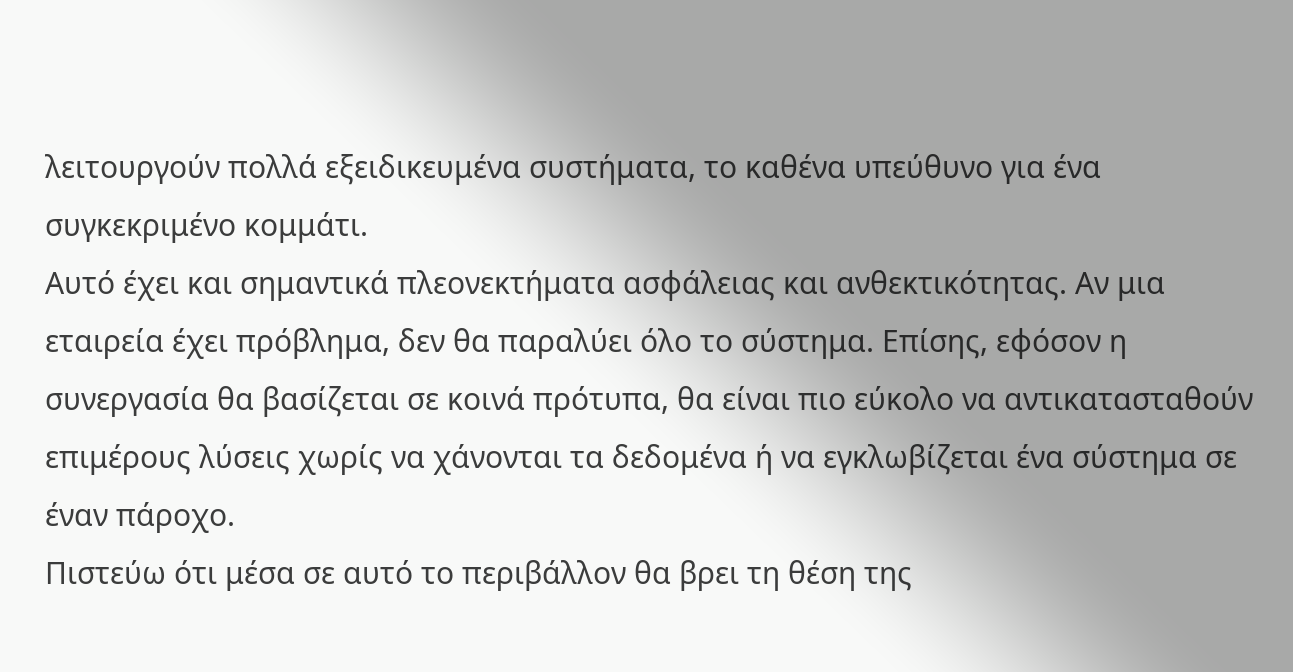λειτουργούν πολλά εξειδικευμένα συστήματα, το καθένα υπεύθυνο για ένα συγκεκριμένο κομμάτι.
Αυτό έχει και σημαντικά πλεονεκτήματα ασφάλειας και ανθεκτικότητας. Αν μια εταιρεία έχει πρόβλημα, δεν θα παραλύει όλο το σύστημα. Επίσης, εφόσον η συνεργασία θα βασίζεται σε κοινά πρότυπα, θα είναι πιο εύκολο να αντικατασταθούν επιμέρους λύσεις χωρίς να χάνονται τα δεδομένα ή να εγκλωβίζεται ένα σύστημα σε έναν πάροχο.
Πιστεύω ότι μέσα σε αυτό το περιβάλλον θα βρει τη θέση της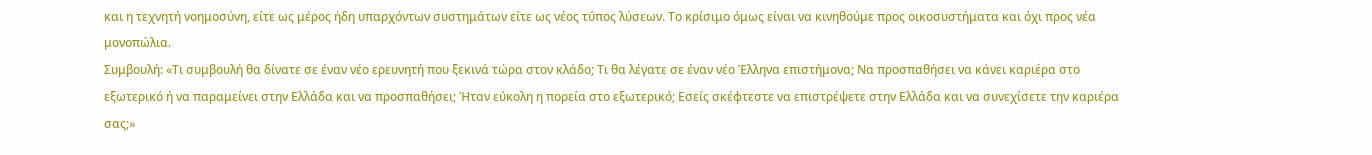και η τεχνητή νοημοσύνη, είτε ως μέρος ήδη υπαρχόντων συστημάτων είτε ως νέος τύπος λύσεων. Το κρίσιμο όμως είναι να κινηθούμε προς οικοσυστήματα και όχι προς νέα μονοπώλια.
Συμβουλή: «Τι συμβουλή θα δίνατε σε έναν νέο ερευνητή που ξεκινά τώρα στον κλάδο; Τι θα λέγατε σε έναν νέο Έλληνα επιστήμονα; Να προσπαθήσει να κάνει καριέρα στο εξωτερικό ή να παραμείνει στην Ελλάδα και να προσπαθήσει; Ήταν εύκολη η πορεία στο εξωτερικό; Εσείς σκέφτεστε να επιστρέψετε στην Ελλάδα και να συνεχίσετε την καριέρα σας;»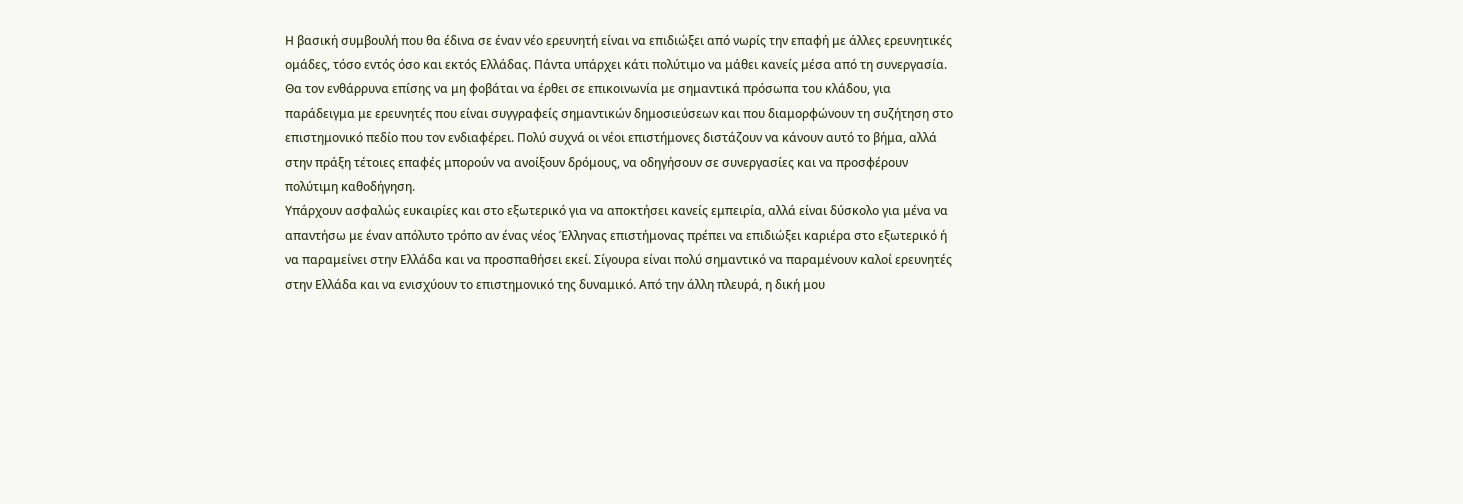Η βασική συμβουλή που θα έδινα σε έναν νέο ερευνητή είναι να επιδιώξει από νωρίς την επαφή με άλλες ερευνητικές ομάδες, τόσο εντός όσο και εκτός Ελλάδας. Πάντα υπάρχει κάτι πολύτιμο να μάθει κανείς μέσα από τη συνεργασία. Θα τον ενθάρρυνα επίσης να μη φοβάται να έρθει σε επικοινωνία με σημαντικά πρόσωπα του κλάδου, για παράδειγμα με ερευνητές που είναι συγγραφείς σημαντικών δημοσιεύσεων και που διαμορφώνουν τη συζήτηση στο επιστημονικό πεδίο που τον ενδιαφέρει. Πολύ συχνά οι νέοι επιστήμονες διστάζουν να κάνουν αυτό το βήμα, αλλά στην πράξη τέτοιες επαφές μπορούν να ανοίξουν δρόμους, να οδηγήσουν σε συνεργασίες και να προσφέρουν πολύτιμη καθοδήγηση.
Υπάρχουν ασφαλώς ευκαιρίες και στο εξωτερικό για να αποκτήσει κανείς εμπειρία, αλλά είναι δύσκολο για μένα να απαντήσω με έναν απόλυτο τρόπο αν ένας νέος Έλληνας επιστήμονας πρέπει να επιδιώξει καριέρα στο εξωτερικό ή να παραμείνει στην Ελλάδα και να προσπαθήσει εκεί. Σίγουρα είναι πολύ σημαντικό να παραμένουν καλοί ερευνητές στην Ελλάδα και να ενισχύουν το επιστημονικό της δυναμικό. Από την άλλη πλευρά, η δική μου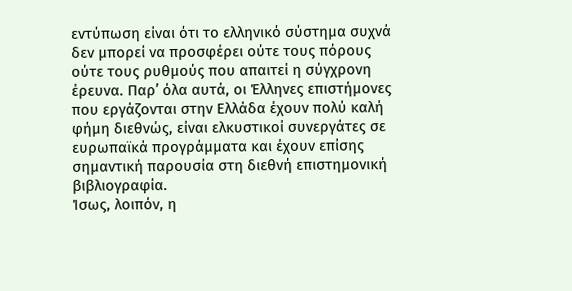εντύπωση είναι ότι το ελληνικό σύστημα συχνά δεν μπορεί να προσφέρει ούτε τους πόρους ούτε τους ρυθμούς που απαιτεί η σύγχρονη έρευνα. Παρ’ όλα αυτά, οι Έλληνες επιστήμονες που εργάζονται στην Ελλάδα έχουν πολύ καλή φήμη διεθνώς, είναι ελκυστικοί συνεργάτες σε ευρωπαϊκά προγράμματα και έχουν επίσης σημαντική παρουσία στη διεθνή επιστημονική βιβλιογραφία.
Ίσως, λοιπόν, η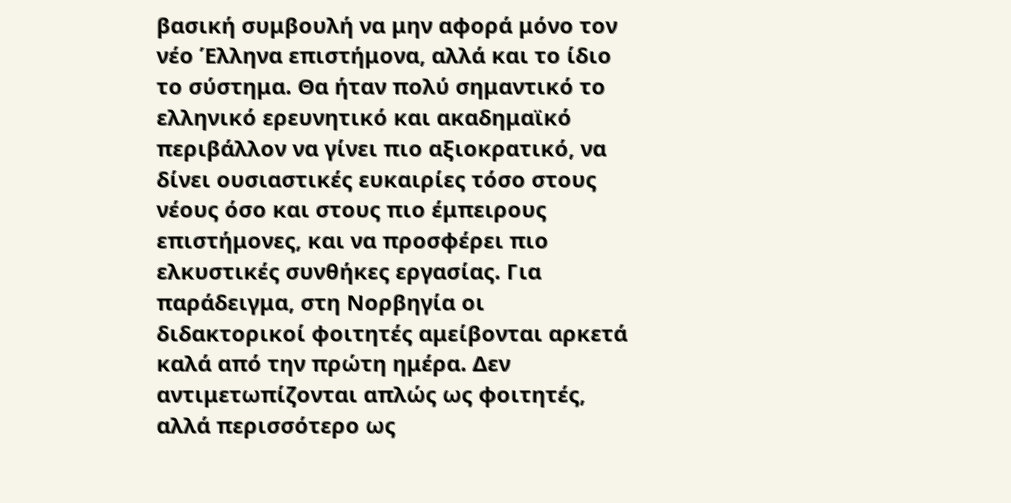βασική συμβουλή να μην αφορά μόνο τον νέο Έλληνα επιστήμονα, αλλά και το ίδιο το σύστημα. Θα ήταν πολύ σημαντικό το ελληνικό ερευνητικό και ακαδημαϊκό περιβάλλον να γίνει πιο αξιοκρατικό, να δίνει ουσιαστικές ευκαιρίες τόσο στους νέους όσο και στους πιο έμπειρους επιστήμονες, και να προσφέρει πιο ελκυστικές συνθήκες εργασίας. Για παράδειγμα, στη Νορβηγία οι διδακτορικοί φοιτητές αμείβονται αρκετά καλά από την πρώτη ημέρα. Δεν αντιμετωπίζονται απλώς ως φοιτητές, αλλά περισσότερο ως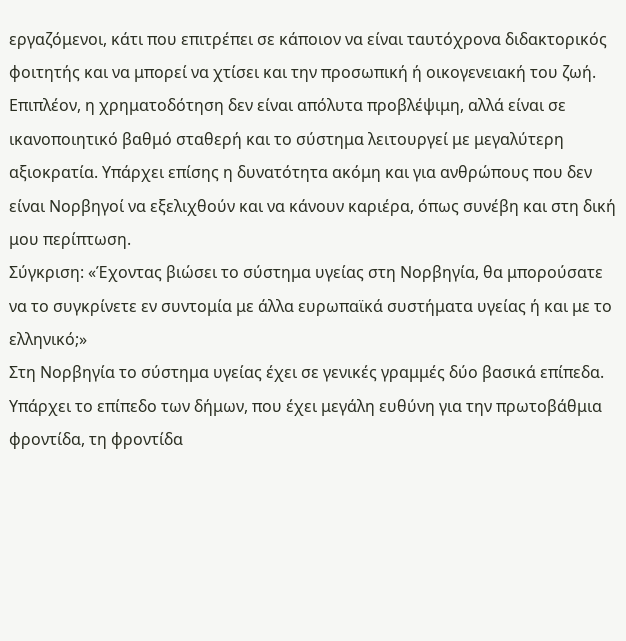εργαζόμενοι, κάτι που επιτρέπει σε κάποιον να είναι ταυτόχρονα διδακτορικός φοιτητής και να μπορεί να χτίσει και την προσωπική ή οικογενειακή του ζωή. Επιπλέον, η χρηματοδότηση δεν είναι απόλυτα προβλέψιμη, αλλά είναι σε ικανοποιητικό βαθμό σταθερή και το σύστημα λειτουργεί με μεγαλύτερη αξιοκρατία. Υπάρχει επίσης η δυνατότητα ακόμη και για ανθρώπους που δεν είναι Νορβηγοί να εξελιχθούν και να κάνουν καριέρα, όπως συνέβη και στη δική μου περίπτωση.
Σύγκριση: «Έχοντας βιώσει το σύστημα υγείας στη Νορβηγία, θα μπορούσατε να το συγκρίνετε εν συντομία με άλλα ευρωπαϊκά συστήματα υγείας ή και με το ελληνικό;»
Στη Νορβηγία το σύστημα υγείας έχει σε γενικές γραμμές δύο βασικά επίπεδα. Υπάρχει το επίπεδο των δήμων, που έχει μεγάλη ευθύνη για την πρωτοβάθμια φροντίδα, τη φροντίδα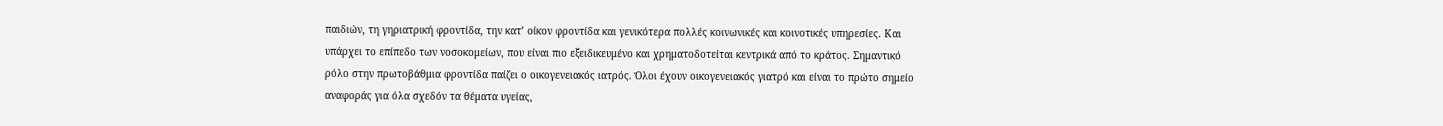παιδιών, τη γηριατρική φροντίδα, την κατ’ οίκον φροντίδα και γενικότερα πολλές κοινωνικές και κοινοτικές υπηρεσίες. Και υπάρχει το επίπεδο των νοσοκομείων, που είναι πιο εξειδικευμένο και χρηματοδοτείται κεντρικά από το κράτος. Σημαντικό ρόλο στην πρωτοβάθμια φροντίδα παίζει ο οικογενειακός ιατρός. Όλοι έχουν οικογενειακός γιατρό και είναι το πρώτο σημείο αναφοράς για όλα σχεδόν τα θέματα υγείας,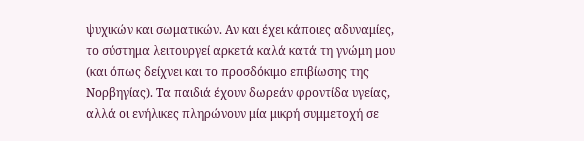ψυχικών και σωματικών. Αν και έχει κάποιες αδυναμίες, το σύστημα λειτουργεί αρκετά καλά κατά τη γνώμη μου (και όπως δείχνει και το προσδόκιμο επιβίωσης της Νορβηγίας). Τα παιδιά έχουν δωρεάν φροντίδα υγείας, αλλά οι ενήλικες πληρώνουν μία μικρή συμμετοχή σε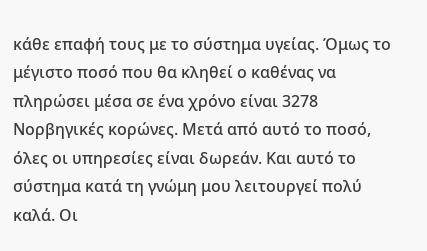κάθε επαφή τους με το σύστημα υγείας. Όμως το μέγιστο ποσό που θα κληθεί ο καθένας να πληρώσει μέσα σε ένα χρόνο είναι 3278 Νορβηγικές κορώνες. Μετά από αυτό το ποσό, όλες οι υπηρεσίες είναι δωρεάν. Και αυτό το σύστημα κατά τη γνώμη μου λειτουργεί πολύ καλά. Οι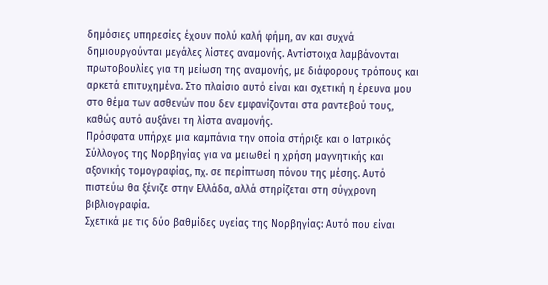δημόσιες υπηρεσίες έχουν πολύ καλή φήμη, αν και συχνά δημιουργούνται μεγάλες λίστες αναμονής. Αντίστοιχα λαμβάνονται πρωτοβουλίες για τη μείωση της αναμονής, με διάφορους τρόπους και αρκετά επιτυχημένα. Στο πλαίσιο αυτό είναι και σχετική η έρευνα μου στο θέμα των ασθενών που δεν εμφανίζονται στα ραντεβού τους, καθώς αυτό αυξάνει τη λίστα αναμονής.
Πρόσφατα υπήρχε μια καμπάνια την οποία στήριξε και ο Ιατρικός Σύλλογος της Νορβηγίας για να μειωθεί η χρήση μαγνητικής και αξονικής τομογραφίας, πχ. σε περίπτωση πόνου της μέσης. Αυτό πιστεύω θα ξένιζε στην Ελλάδα, αλλά στηρίζεται στη σύγχρονη βιβλιογραφία.
Σχετικά με τις δύο βαθμίδες υγείας της Νορβηγίας: Αυτό που είναι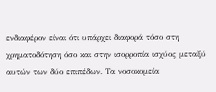ενδιαφέρον είναι ότι υπάρχει διαφορά τόσο στη χρηματοδότηση όσο και στην ισορροπία ισχύος μεταξύ αυτών των δύο επιπέδων. Τα νοσοκομεία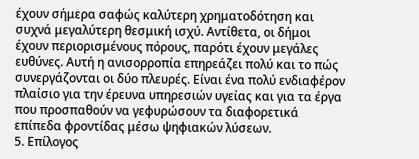έχουν σήμερα σαφώς καλύτερη χρηματοδότηση και συχνά μεγαλύτερη θεσμική ισχύ. Αντίθετα, οι δήμοι έχουν περιορισμένους πόρους, παρότι έχουν μεγάλες ευθύνες. Αυτή η ανισορροπία επηρεάζει πολύ και το πώς συνεργάζονται οι δύο πλευρές. Είναι ένα πολύ ενδιαφέρον πλαίσιο για την έρευνα υπηρεσιών υγείας και για τα έργα που προσπαθούν να γεφυρώσουν τα διαφορετικά επίπεδα φροντίδας μέσω ψηφιακών λύσεων.
5. Επίλογος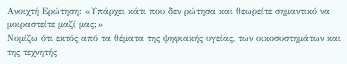Ανοιχτή Ερώτηση: «Υπάρχει κάτι που δεν ρώτησα και θεωρείτε σημαντικό να μοιραστείτε μαζί μας;»
Νομίζω ότι εκτός από τα θέματα της ψηφιακής υγείας, των οικοσυστημάτων και της τεχνητής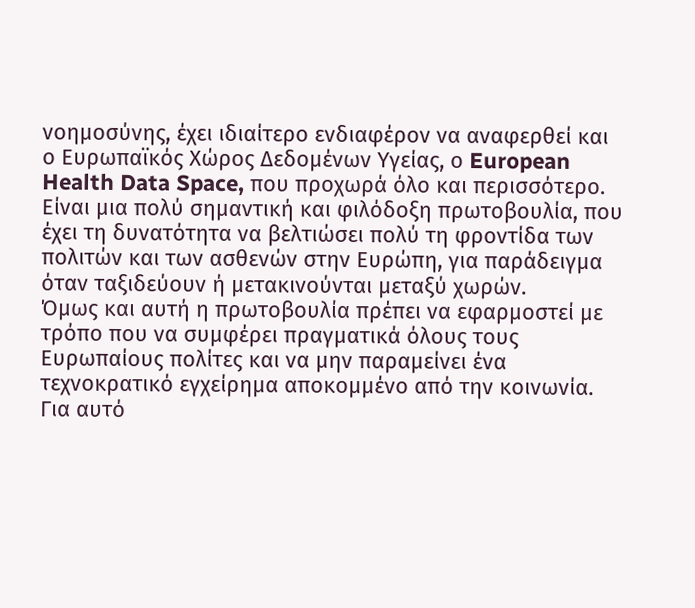νοημοσύνης, έχει ιδιαίτερο ενδιαφέρον να αναφερθεί και ο Ευρωπαϊκός Χώρος Δεδομένων Υγείας, ο European Health Data Space, που προχωρά όλο και περισσότερο. Είναι μια πολύ σημαντική και φιλόδοξη πρωτοβουλία, που έχει τη δυνατότητα να βελτιώσει πολύ τη φροντίδα των πολιτών και των ασθενών στην Ευρώπη, για παράδειγμα όταν ταξιδεύουν ή μετακινούνται μεταξύ χωρών.
Όμως και αυτή η πρωτοβουλία πρέπει να εφαρμοστεί με τρόπο που να συμφέρει πραγματικά όλους τους Ευρωπαίους πολίτες και να μην παραμείνει ένα τεχνοκρατικό εγχείρημα αποκομμένο από την κοινωνία. Για αυτό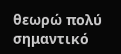θεωρώ πολύ σημαντικό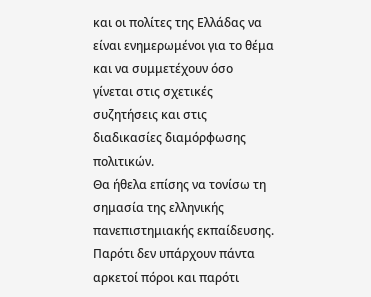και οι πολίτες της Ελλάδας να είναι ενημερωμένοι για το θέμα και να συμμετέχουν όσο γίνεται στις σχετικές συζητήσεις και στις διαδικασίες διαμόρφωσης πολιτικών.
Θα ήθελα επίσης να τονίσω τη σημασία της ελληνικής πανεπιστημιακής εκπαίδευσης. Παρότι δεν υπάρχουν πάντα αρκετοί πόροι και παρότι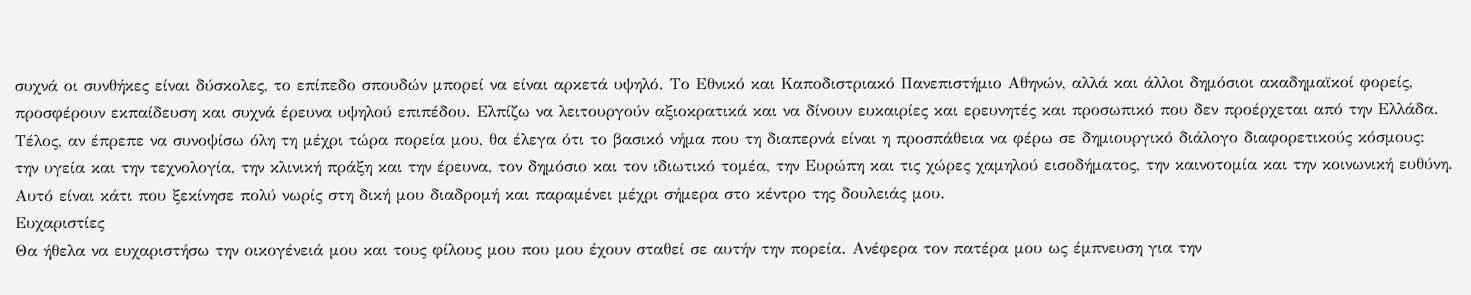συχνά οι συνθήκες είναι δύσκολες, το επίπεδο σπουδών μπορεί να είναι αρκετά υψηλό. Το Εθνικό και Καποδιστριακό Πανεπιστήμιο Αθηνών, αλλά και άλλοι δημόσιοι ακαδημαϊκοί φορείς, προσφέρουν εκπαίδευση και συχνά έρευνα υψηλού επιπέδου. Ελπίζω να λειτουργούν αξιοκρατικά και να δίνουν ευκαιρίες και ερευνητές και προσωπικό που δεν προέρχεται από την Ελλάδα.
Τέλος, αν έπρεπε να συνοψίσω όλη τη μέχρι τώρα πορεία μου, θα έλεγα ότι το βασικό νήμα που τη διαπερνά είναι η προσπάθεια να φέρω σε δημιουργικό διάλογο διαφορετικούς κόσμους: την υγεία και την τεχνολογία, την κλινική πράξη και την έρευνα, τον δημόσιο και τον ιδιωτικό τομέα, την Ευρώπη και τις χώρες χαμηλού εισοδήματος, την καινοτομία και την κοινωνική ευθύνη. Αυτό είναι κάτι που ξεκίνησε πολύ νωρίς στη δική μου διαδρομή και παραμένει μέχρι σήμερα στο κέντρο της δουλειάς μου.
Ευχαριστίες
Θα ήθελα να ευχαριστήσω την οικογένειά μου και τους φίλους μου που μου έχουν σταθεί σε αυτήν την πορεία. Ανέφερα τον πατέρα μου ως έμπνευση για την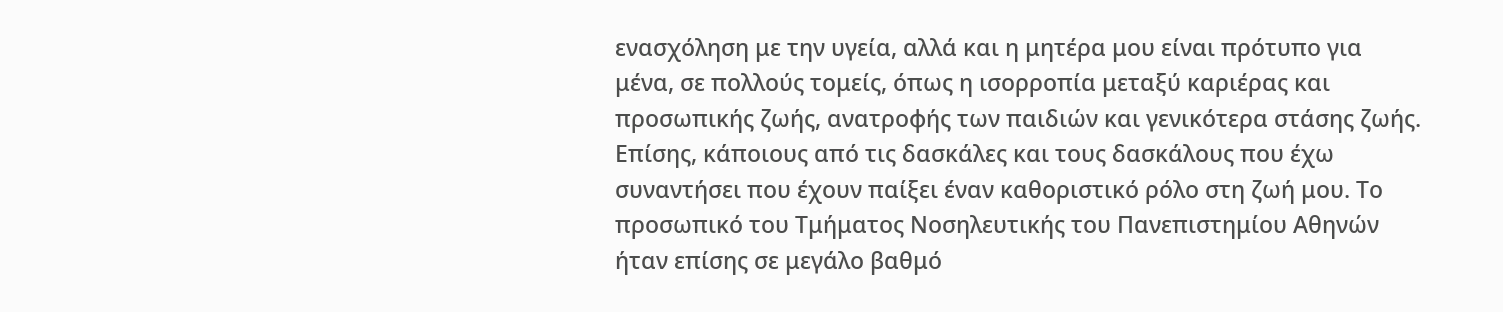ενασχόληση με την υγεία, αλλά και η μητέρα μου είναι πρότυπο για μένα, σε πολλούς τομείς, όπως η ισορροπία μεταξύ καριέρας και προσωπικής ζωής, ανατροφής των παιδιών και γενικότερα στάσης ζωής. Επίσης, κάποιους από τις δασκάλες και τους δασκάλους που έχω συναντήσει που έχουν παίξει έναν καθοριστικό ρόλο στη ζωή μου. Το προσωπικό του Τμήματος Νοσηλευτικής του Πανεπιστημίου Αθηνών ήταν επίσης σε μεγάλο βαθμό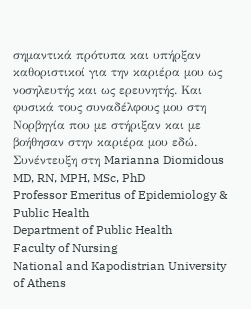σημαντικά πρότυπα και υπήρξαν καθοριστικοί για την καριέρα μου ως νοσηλευτής και ως ερευνητής. Και φυσικά τους συναδέλφους μου στη Νορβηγία που με στήριξαν και με βοήθησαν στην καριέρα μου εδώ.
Συνέντευξη στη Marianna Diomidous MD, RN, MPH, MSc, PhD
Professor Emeritus of Epidemiology & Public Health
Department of Public Health
Faculty of Nursing
National and Kapodistrian University of Athens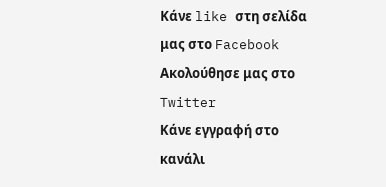Κάνε like στη σελίδα μας στο Facebook
Ακολούθησε μας στο Twitter
Κάνε εγγραφή στο κανάλι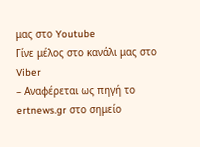μας στο Youtube
Γίνε μέλος στο κανάλι μας στο Viber
– Αναφέρεται ως πηγή το ertnews.gr στο σημείο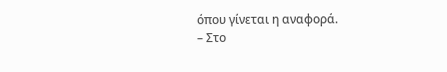όπου γίνεται η αναφορά.
– Στο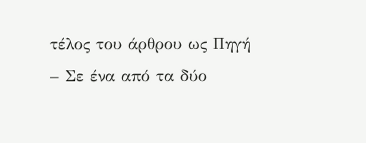τέλος του άρθρου ως Πηγή
– Σε ένα από τα δύο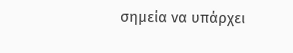σημεία να υπάρχει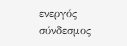ενεργός σύνδεσμος